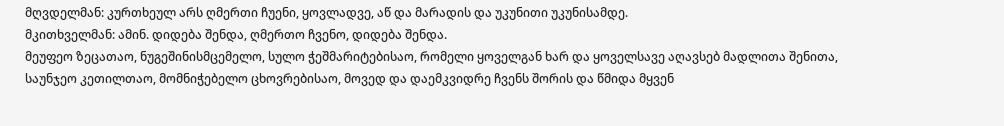მღვდელმან: კურთხეულ არს ღმერთი ჩუენი, ყოვლადვე, აწ და მარადის და უკუნითი უკუნისამდე.
მკითხველმან: ამინ. დიდება შენდა, ღმერთო ჩვენო, დიდება შენდა.
მეუფეო ზეცათაო, ნუგეშინისმცემელო, სულო ჭეშმარიტებისაო, რომელი ყოველგან ხარ და ყოველსავე აღავსებ მადლითა შენითა, საუნჯეო კეთილთაო, მომნიჭებელო ცხოვრებისაო, მოვედ და დაემკვიდრე ჩვენს შორის და წმიდა მყვენ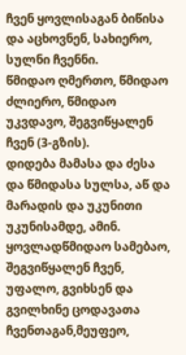ჩვენ ყოვლისაგან ბიწისა და აცხოვნენ, სახიერო, სულნი ჩვენნი.
წმიდაო ღმერთო, წმიდაო ძლიერო, წმიდაო უკვდავო, შეგვიწყალენ ჩვენ (3-გზის).
დიდება მამასა და ძესა და წმიდასა სულსა, აწ და მარადის და უკუნითი უკუნისამდე, ამინ.
ყოვლადწმიდაო სამებაო, შეგვიწყალენ ჩვენ, უფალო, გვიხსენ და გვილხინე ცოდავათა ჩვენთაგან,მეუფეო,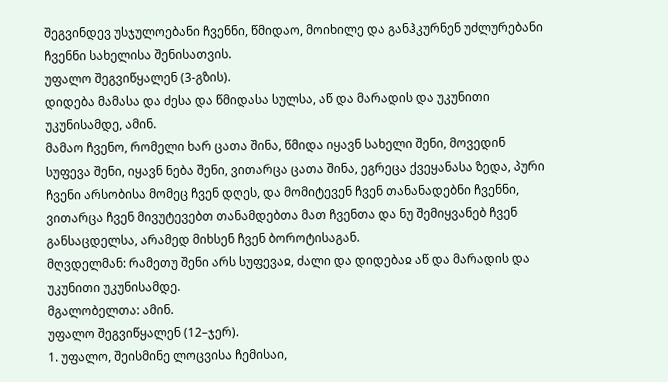შეგვინდევ უსჯულოებანი ჩვენნი, წმიდაო, მოიხილე და განჰკურნენ უძლურებანი ჩვენნი სახელისა შენისათვის.
უფალო შეგვიწყალენ (3-გზის).
დიდება მამასა და ძესა და წმიდასა სულსა, აწ და მარადის და უკუნითი უკუნისამდე, ამინ.
მამაო ჩვენო, რომელი ხარ ცათა შინა, წმიდა იყავნ სახელი შენი, მოვედინ სუფევა შენი, იყავნ ნება შენი, ვითარცა ცათა შინა, ეგრეცა ქვეყანასა ზედა, პური ჩვენი არსობისა მომეც ჩვენ დღეს, და მომიტევენ ჩვენ თანანადებნი ჩვენნი, ვითარცა ჩვენ მივუტევებთ თანამდებთა მათ ჩვენთა და ნუ შემიყვანებ ჩვენ განსაცდელსა, არამედ მიხსენ ჩვენ ბოროტისაგან.
მღვდელმან: რამეთუ შენი არს სუფევაჲ, ძალი და დიდებაჲ აწ და მარადის და უკუნითი უკუნისამდე.
მგალობელთა: ამინ.
უფალო შეგვიწყალენ (12–ჯერ).
1. უფალო, შეისმინე ლოცვისა ჩემისაი,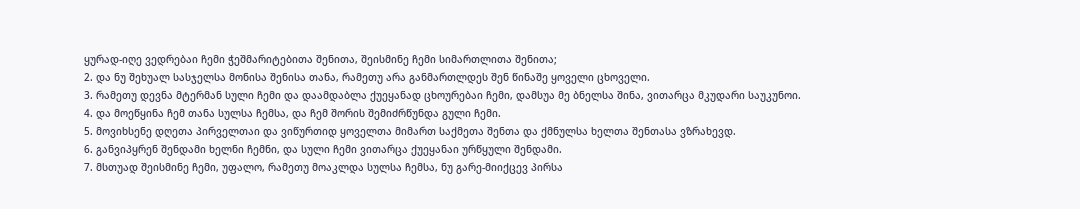ყურად-იღე ვედრებაი ჩემი ჭეშმარიტებითა შენითა, შეისმინე ჩემი სიმართლითა შენითა;
2. და ნუ შეხუალ სასჯელსა მონისა შენისა თანა, რამეთუ არა განმართლდეს შენ წინაშე ყოველი ცხოველი.
3. რამეთუ დევნა მტერმან სული ჩემი და დაამდაბლა ქუეყანად ცხოურებაი ჩემი, დამსუა მე ბნელსა შინა, ვითარცა მკუდარი საუკუნოი.
4. და მოეწყინა ჩემ თანა სულსა ჩემსა, და ჩემ შორის შემიძრწუნდა გული ჩემი.
5. მოვიხსენე დღეთა პირველთაი და ვიწურთიდ ყოველთა მიმართ საქმეთა შენთა და ქმნულსა ხელთა შენთასა ვზრახევდ.
6. განვიპყრენ შენდამი ხელნი ჩემნი, და სული ჩემი ვითარცა ქუეყანაი ურწყული შენდამი.
7. მსთუად შეისმინე ჩემი, უფალო, რამეთუ მოაკლდა სულსა ჩემსა, ნუ გარე-მიიქცევ პირსა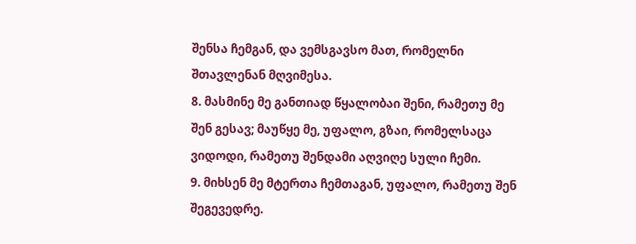შენსა ჩემგან, და ვემსგავსო მათ, რომელნი შთავლენან მღვიმესა.
8. მასმინე მე განთიად წყალობაი შენი, რამეთუ მე შენ გესავ; მაუწყე მე, უფალო, გზაი, რომელსაცა ვიდოდი, რამეთუ შენდამი აღვიღე სული ჩემი.
9. მიხსენ მე მტერთა ჩემთაგან, უფალო, რამეთუ შენ შეგევედრე.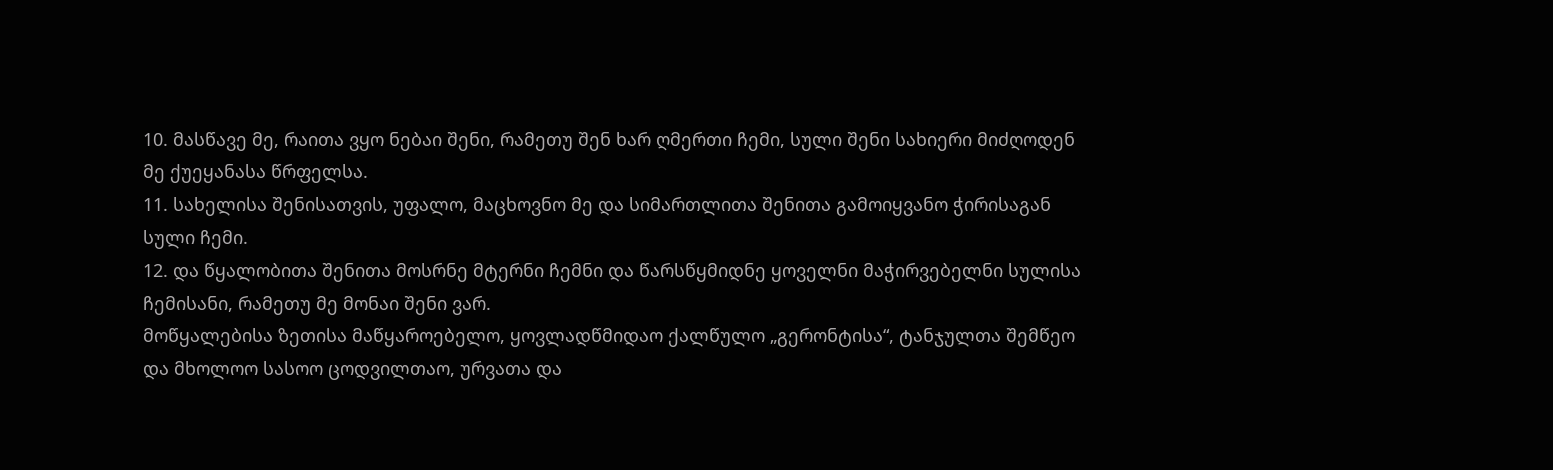10. მასწავე მე, რაითა ვყო ნებაი შენი, რამეთუ შენ ხარ ღმერთი ჩემი, სული შენი სახიერი მიძღოდენ მე ქუეყანასა წრფელსა.
11. სახელისა შენისათვის, უფალო, მაცხოვნო მე და სიმართლითა შენითა გამოიყვანო ჭირისაგან სული ჩემი.
12. და წყალობითა შენითა მოსრნე მტერნი ჩემნი და წარსწყმიდნე ყოველნი მაჭირვებელნი სულისა ჩემისანი, რამეთუ მე მონაი შენი ვარ.
მოწყალებისა ზეთისა მაწყაროებელო, ყოვლადწმიდაო ქალწულო „გერონტისა“, ტანჯულთა შემწეო და მხოლოო სასოო ცოდვილთაო, ურვათა და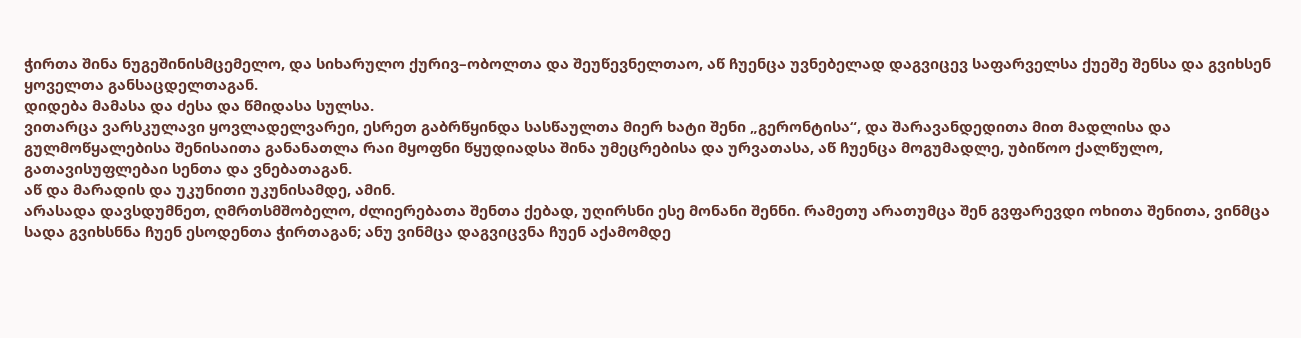ჭირთა შინა ნუგეშინისმცემელო, და სიხარულო ქურივ–ობოლთა და შეუწევნელთაო, აწ ჩუენცა უვნებელად დაგვიცევ საფარველსა ქუეშე შენსა და გვიხსენ ყოველთა განსაცდელთაგან.
დიდება მამასა და ძესა და წმიდასა სულსა.
ვითარცა ვარსკულავი ყოვლადელვარეი, ესრეთ გაბრწყინდა სასწაულთა მიერ ხატი შენი „გერონტისა“, და შარავანდედითა მით მადლისა და გულმოწყალებისა შენისაითა განანათლა რაი მყოფნი წყუდიადსა შინა უმეცრებისა და ურვათასა, აწ ჩუენცა მოგუმადლე, უბიწოო ქალწულო, გათავისუფლებაი სენთა და ვნებათაგან.
აწ და მარადის და უკუნითი უკუნისამდე, ამინ.
არასადა დავსდუმნეთ, ღმრთსმშობელო, ძლიერებათა შენთა ქებად, უღირსნი ესე მონანი შენნი. რამეთუ არათუმცა შენ გვფარევდი ოხითა შენითა, ვინმცა სადა გვიხსნნა ჩუენ ესოდენთა ჭირთაგან; ანუ ვინმცა დაგვიცვნა ჩუენ აქამომდე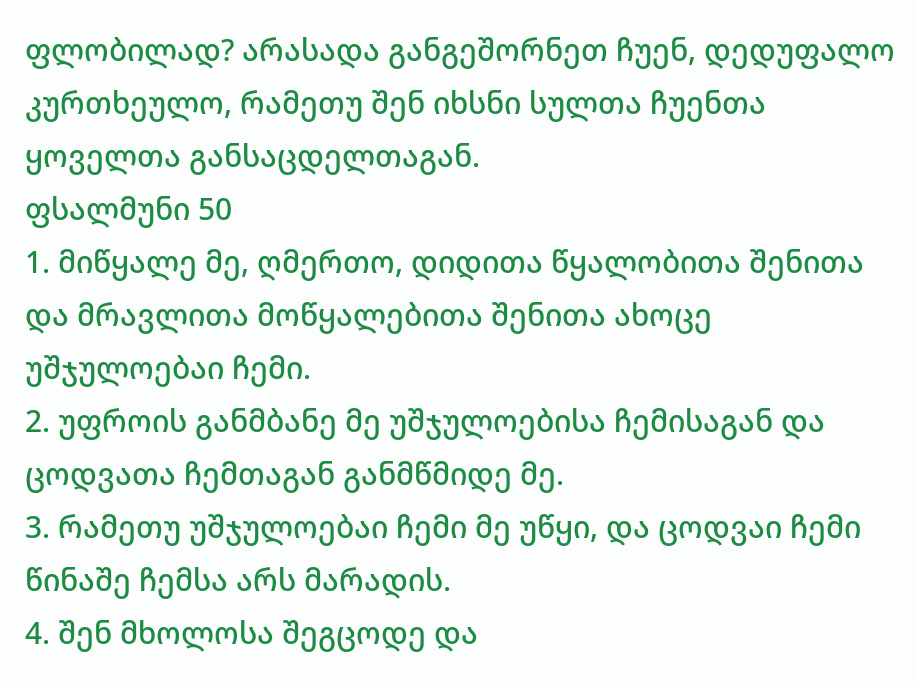ფლობილად? არასადა განგეშორნეთ ჩუენ, დედუფალო კურთხეულო, რამეთუ შენ იხსნი სულთა ჩუენთა ყოველთა განსაცდელთაგან.
ფსალმუნი 50
1. მიწყალე მე, ღმერთო, დიდითა წყალობითა შენითა და მრავლითა მოწყალებითა შენითა ახოცე უშჯულოებაი ჩემი.
2. უფროის განმბანე მე უშჯულოებისა ჩემისაგან და ცოდვათა ჩემთაგან განმწმიდე მე.
3. რამეთუ უშჯულოებაი ჩემი მე უწყი, და ცოდვაი ჩემი წინაშე ჩემსა არს მარადის.
4. შენ მხოლოსა შეგცოდე და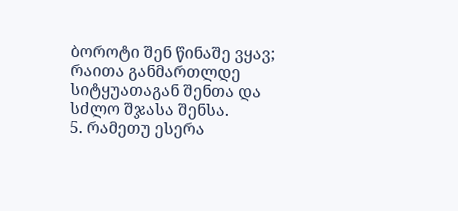ბოროტი შენ წინაშე ვყავ; რაითა განმართლდე სიტყუათაგან შენთა და სძლო შჯასა შენსა.
5. რამეთუ ესერა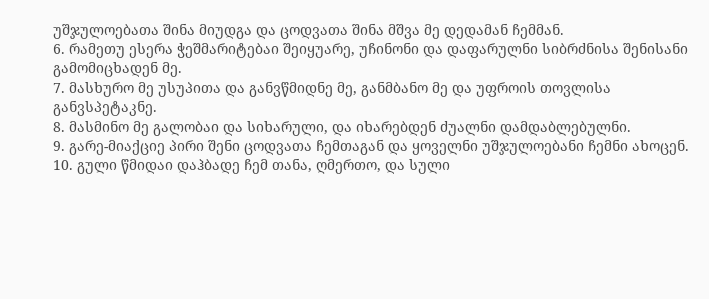უშჯულოებათა შინა მიუდგა და ცოდვათა შინა მშვა მე დედამან ჩემმან.
6. რამეთუ ესერა ჭეშმარიტებაი შეიყუარე, უჩინონი და დაფარულნი სიბრძნისა შენისანი გამომიცხადენ მე.
7. მასხურო მე უსუპითა და განვწმიდნე მე, განმბანო მე და უფროის თოვლისა განვსპეტაკნე.
8. მასმინო მე გალობაი და სიხარული, და იხარებდენ ძუალნი დამდაბლებულნი.
9. გარე-მიაქციე პირი შენი ცოდვათა ჩემთაგან და ყოველნი უშჯულოებანი ჩემნი ახოცენ.
10. გული წმიდაი დაჰბადე ჩემ თანა, ღმერთო, და სული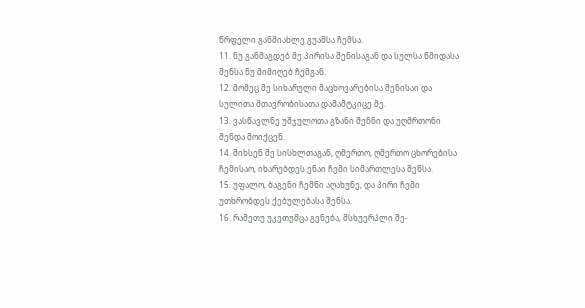წრფელი განმიახლე გუამსა ჩემსა.
11. ნუ განმაგდებ მე პირისა შენისაგან და სულსა წმიდასა შენსა ნუ მიმიღებ ჩემგან.
12. მომეც მე სიხარული მაცხოვარებისა შენისაი და სულითა მთავრობისათა დამამტკიცე მე.
13. ვასწავლნე უშჯულოთა გზანი შენნი და უღმრთონი შენდა მოიქცენ.
14. მიხსენ მე სისხლთაგან, ღმერთო, ღმერთო ცხორებისა ჩემისაო, იხარებდეს ენაი ჩემი სიმართლესა შენსა.
15. უფალო, ბაგენი ჩემნი აღახუნე, და პირი ჩემი უთხრობდეს ქებულებასა შენსა.
16. რამეთუ უკეთუმცა გენება, მსხუერპლი შე-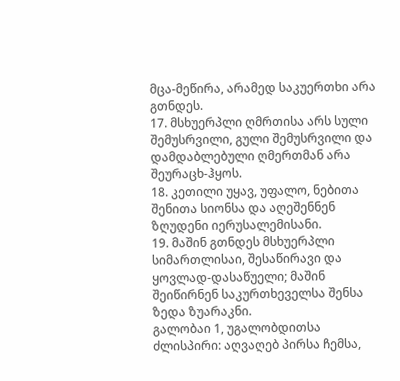მცა-მეწირა, არამედ საკუერთხი არა გთნდეს.
17. მსხუერპლი ღმრთისა არს სული შემუსრვილი, გული შემუსრვილი და დამდაბლებული ღმერთმან არა შეურაცხ-ჰყოს.
18. კეთილი უყავ, უფალო, ნებითა შენითა სიონსა და აღეშენნენ ზღუდენი იერუსალემისანი.
19. მაშინ გთნდეს მსხუერპლი სიმართლისაი, შესაწირავი და ყოვლად-დასაწუელი; მაშინ შეიწირნენ საკურთხეველსა შენსა ზედა ზუარაკნი.
გალობაი 1, უგალობდითსა
ძლისპირი: აღვაღებ პირსა ჩემსა,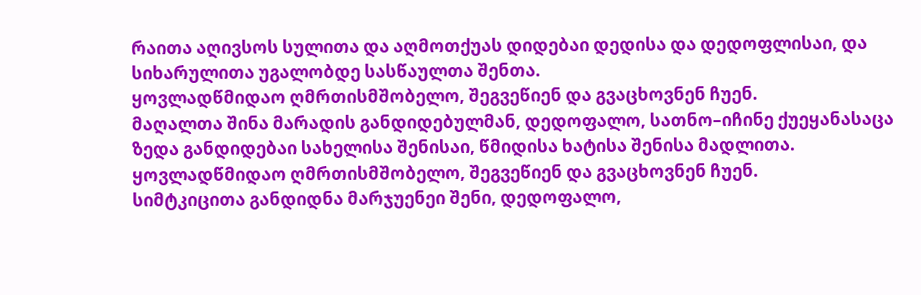რაითა აღივსოს სულითა და აღმოთქუას დიდებაი დედისა და დედოფლისაი, და სიხარულითა უგალობდე სასწაულთა შენთა.
ყოვლადწმიდაო ღმრთისმშობელო, შეგვეწიენ და გვაცხოვნენ ჩუენ.
მაღალთა შინა მარადის განდიდებულმან, დედოფალო, სათნო–იჩინე ქუეყანასაცა ზედა განდიდებაი სახელისა შენისაი, წმიდისა ხატისა შენისა მადლითა.
ყოვლადწმიდაო ღმრთისმშობელო, შეგვეწიენ და გვაცხოვნენ ჩუენ.
სიმტკიცითა განდიდნა მარჯუენეი შენი, დედოფალო,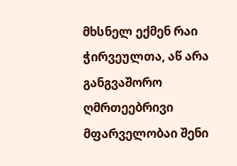მხსნელ ექმენ რაი ჭირვეულთა, აწ არა განგვაშორო ღმრთეებრივი მფარველობაი შენი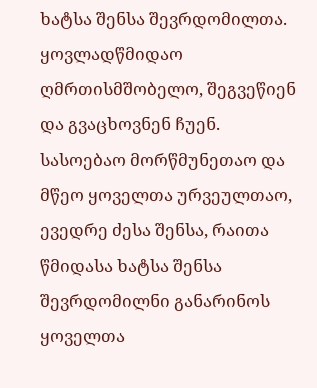ხატსა შენსა შევრდომილთა.
ყოვლადწმიდაო ღმრთისმშობელო, შეგვეწიენ და გვაცხოვნენ ჩუენ.
სასოებაო მორწმუნეთაო და მწეო ყოველთა ურვეულთაო, ევედრე ძესა შენსა, რაითა წმიდასა ხატსა შენსა შევრდომილნი განარინოს ყოველთა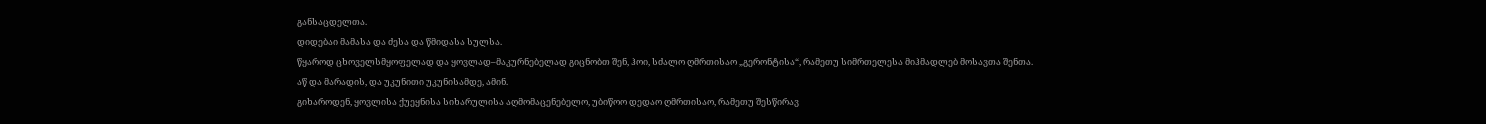განსაცდელთა.
დიდებაი მამასა და ძესა და წმიდასა სულსა.
წყაროდ ცხოველსმყოფელად და ყოვლად–მაკურნებელად გიცნობთ შენ, ჰოი, სძალო ღმრთისაო „გერონტისა“, რამეთუ სიმრთელესა მიჰმადლებ მოსავთა შენთა.
აწ და მარადის, და უკუნითი უკუნისამდე, ამინ.
გიხაროდენ, ყოვლისა ქუეყნისა სიხარულისა აღმომაცენებელო, უბიწოო დედაო ღმრთისაო, რამეთუ შესწირავ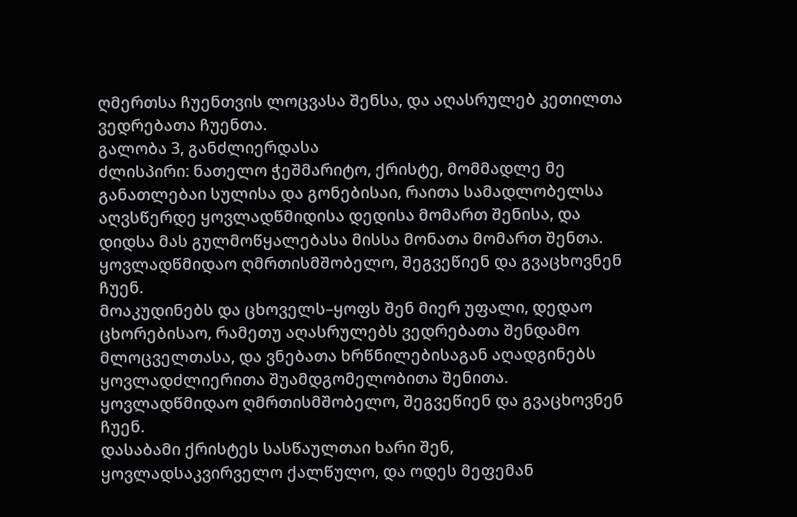ღმერთსა ჩუენთვის ლოცვასა შენსა, და აღასრულებ კეთილთა ვედრებათა ჩუენთა.
გალობა 3, განძლიერდასა
ძლისპირი: ნათელო ჭეშმარიტო, ქრისტე, მომმადლე მე განათლებაი სულისა და გონებისაი, რაითა სამადლობელსა აღვსწერდე ყოვლადწმიდისა დედისა მომართ შენისა, და დიდსა მას გულმოწყალებასა მისსა მონათა მომართ შენთა.
ყოვლადწმიდაო ღმრთისმშობელო, შეგვეწიენ და გვაცხოვნენ ჩუენ.
მოაკუდინებს და ცხოველს–ყოფს შენ მიერ უფალი, დედაო ცხორებისაო, რამეთუ აღასრულებს ვედრებათა შენდამო მლოცველთასა, და ვნებათა ხრწნილებისაგან აღადგინებს ყოვლადძლიერითა შუამდგომელობითა შენითა.
ყოვლადწმიდაო ღმრთისმშობელო, შეგვეწიენ და გვაცხოვნენ ჩუენ.
დასაბამი ქრისტეს სასწაულთაი ხარი შენ, ყოვლადსაკვირველო ქალწულო, და ოდეს მეფემან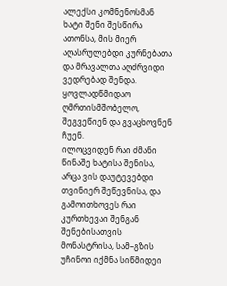ალექსი კომნენოსმან ხატი შენი შესწირა ათონსა, მის მიერ აღასრულებდი კურნებათა და მრავალთა აღძრვიდი ვედრებად შენდა.
ყოვლადწმიდაო ღმრთისმშობელო, შეგვეწიენ და გვაცხოვნენ ჩუენ.
ილოცვიდენ რაი ძმანი წინაშე ხატისა შენისა, არცა ვის დაუტევებდი თვინიერ შეწევნისა, და გამოითხოვეს რაი კურთხევაი შენგან შენებისათვის მონასტრისა, სამ–გზის უჩინოი იქმნა სიწმიდეი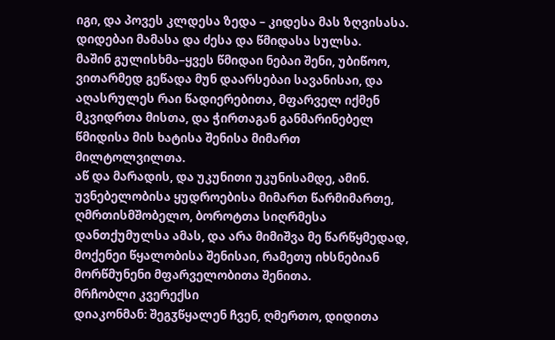იგი, და პოვეს კლდესა ზედა – კიდესა მას ზღვისასა.
დიდებაი მამასა და ძესა და წმიდასა სულსა.
მაშინ გულისხმა–ყვეს წმიდაი ნებაი შენი, უბიწოო, ვითარმედ გეწადა მუნ დაარსებაი სავანისაი, და აღასრულეს რაი წადიერებითა, მფარველ იქმენ მკვიდრთა მისთა, და ჭირთაგან განმარინებელ წმიდისა მის ხატისა შენისა მიმართ მილტოლვილთა.
აწ და მარადის, და უკუნითი უკუნისამდე, ამინ.
უვნებელობისა ყუდროებისა მიმართ წარმიმართე, ღმრთისმშობელო, ბოროტთა სიღრმესა დანთქუმულსა ამას, და არა მიმიშვა მე წარწყმედად, მოქენეი წყალობისა შენისაი, რამეთუ იხსნებიან მორწმუნენი მფარველობითა შენითა.
მრჩობლი კვერექსი
დიაკონმან: შეგჳწყალენ ჩვენ, ღმერთო, დიდითა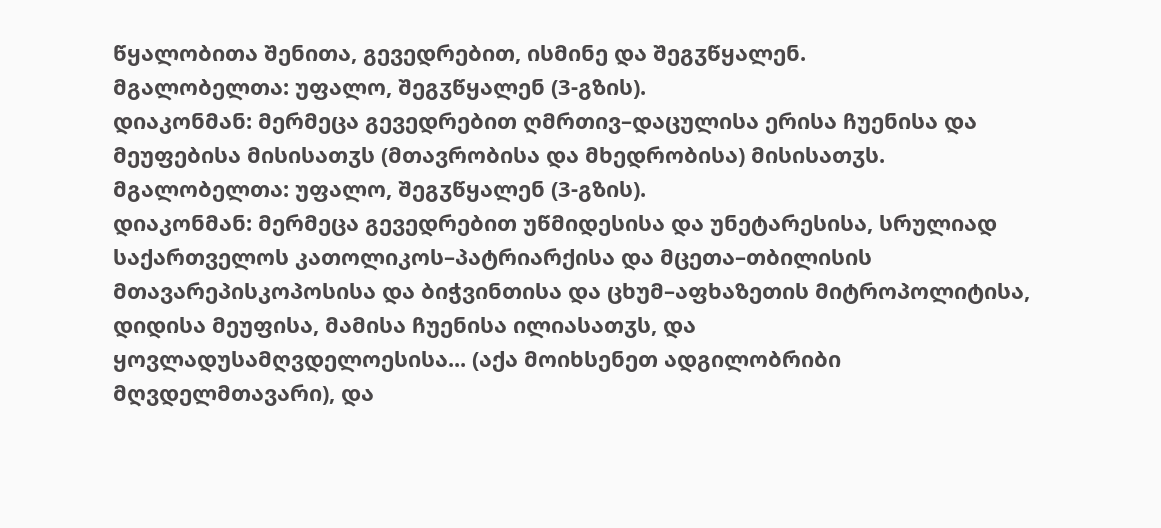წყალობითა შენითა, გევედრებით, ისმინე და შეგჳწყალენ.
მგალობელთა: უფალო, შეგჳწყალენ (3-გზის).
დიაკონმან: მერმეცა გევედრებით ღმრთივ–დაცულისა ერისა ჩუენისა და მეუფებისა მისისათჳს (მთავრობისა და მხედრობისა) მისისათჳს.
მგალობელთა: უფალო, შეგჳწყალენ (3-გზის).
დიაკონმან: მერმეცა გევედრებით უწმიდესისა და უნეტარესისა, სრულიად საქართველოს კათოლიკოს–პატრიარქისა და მცეთა–თბილისის მთავარეპისკოპოსისა და ბიჭვინთისა და ცხუმ–აფხაზეთის მიტროპოლიტისა, დიდისა მეუფისა, მამისა ჩუენისა ილიასათჳს, და ყოვლადუსამღვდელოესისა... (აქა მოიხსენეთ ადგილობრიბი მღვდელმთავარი), და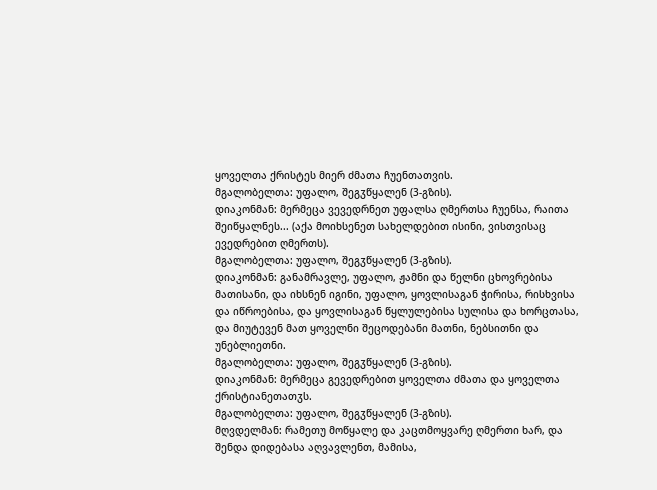ყოველთა ქრისტეს მიერ ძმათა ჩუენთათვის.
მგალობელთა: უფალო, შეგჳწყალენ (3-გზის).
დიაკონმან: მერმეცა ვევედრნეთ უფალსა ღმერთსა ჩუენსა, რაითა შეიწყალნეს... (აქა მოიხსენეთ სახელდებით ისინი, ვისთვისაც ევედრებით ღმერთს).
მგალობელთა: უფალო, შეგჳწყალენ (3-გზის).
დიაკონმან: განამრავლე, უფალო, ჟამნი და წელნი ცხოვრებისა მათისანი, და იხსნენ იგინი, უფალო, ყოვლისაგან ჭირისა, რისხვისა და იწროებისა, და ყოვლისაგან წყლულებისა სულისა და ხორცთასა, და მიუტევენ მათ ყოველნი შეცოდებანი მათნი, ნებსითნი და უნებლიეთნი.
მგალობელთა: უფალო, შეგჳწყალენ (3-გზის).
დიაკონმან: მერმეცა გევედრებით ყოველთა ძმათა და ყოველთა ქრისტიანეთათჳს.
მგალობელთა: უფალო, შეგჳწყალენ (3-გზის).
მღვდელმან: რამეთუ მოწყალე და კაცთმოყვარე ღმერთი ხარ, და შენდა დიდებასა აღვავლენთ, მამისა,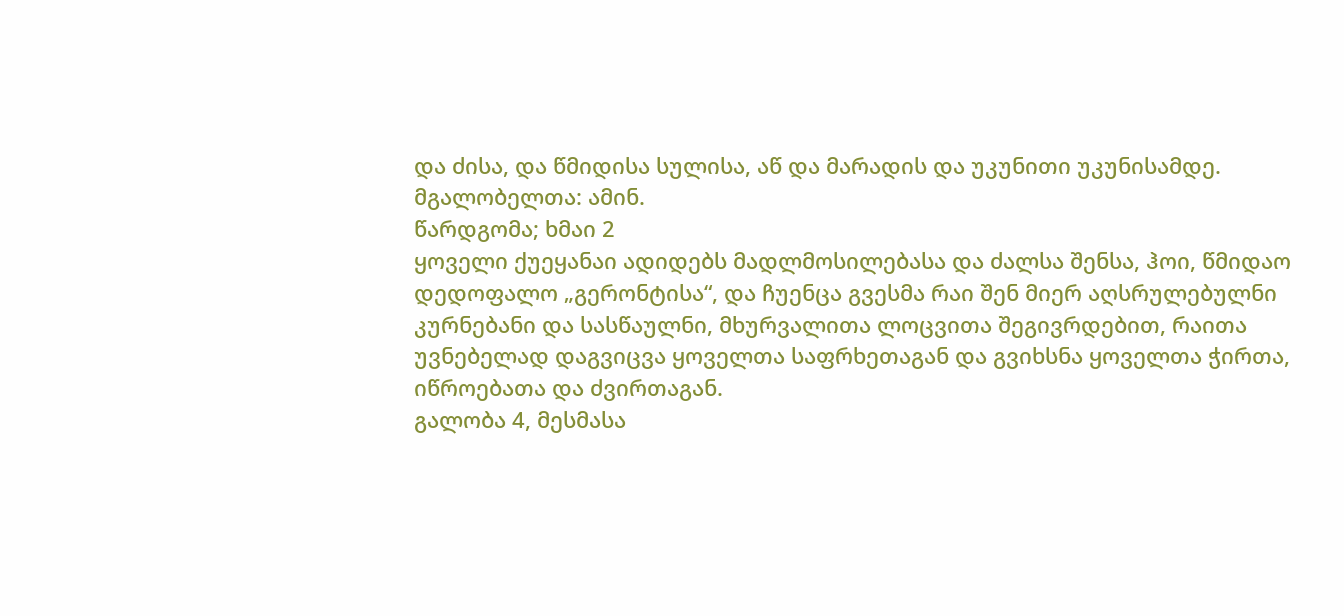და ძისა, და წმიდისა სულისა, აწ და მარადის და უკუნითი უკუნისამდე.
მგალობელთა: ამინ.
წარდგომა; ხმაი 2
ყოველი ქუეყანაი ადიდებს მადლმოსილებასა და ძალსა შენსა, ჰოი, წმიდაო დედოფალო „გერონტისა“, და ჩუენცა გვესმა რაი შენ მიერ აღსრულებულნი კურნებანი და სასწაულნი, მხურვალითა ლოცვითა შეგივრდებით, რაითა უვნებელად დაგვიცვა ყოველთა საფრხეთაგან და გვიხსნა ყოველთა ჭირთა, იწროებათა და ძვირთაგან.
გალობა 4, მესმასა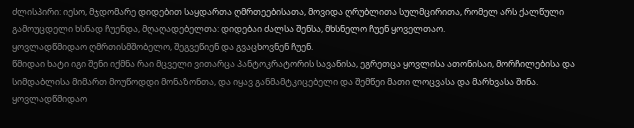ძლისპირი: იესო, მჯდომარე დიდებით საყდართა ღმრთეებისათა, მოვიდა ღრუბლითა სულმცირითა, რომელ არს ქალწული გამოუცდელი ხსნად ჩუენდა, მღაღადებელთა: დიდებაი ძალსა შენსა, მხსნელო ჩუენ ყოველთაო.
ყოვლადწმიდაო ღმრთისმშობელო, შეგვეწიენ და გვაცხოვნენ ჩუენ.
წმიდაი ხატი იგი შენი იქმნა რაი მცველი ვითარცა პანტოკრატორის სავანისა, ეგრეთცა ყოვლისა ათონისაი, მორჩილებისა და სიმდაბლისა მიმართ მოუწოდდი მონაზონთა, და იყავ განმამტკიცებელი და შემწეი მათი ლოცვასა და მარხვასა შინა.
ყოვლადწმიდაო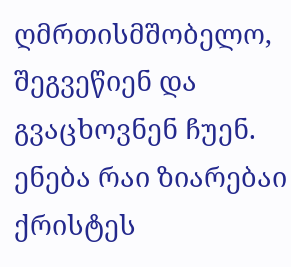ღმრთისმშობელო, შეგვეწიენ და გვაცხოვნენ ჩუენ.
ენება რაი ზიარებაი ქრისტეს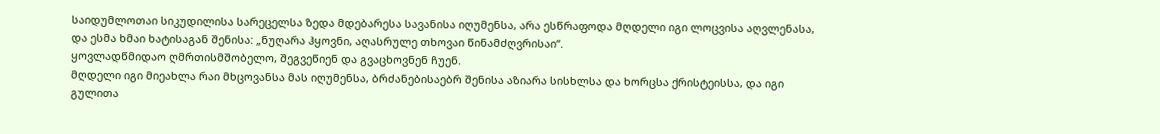საიდუმლოთაი სიკუდილისა სარეცელსა ზედა მდებარესა სავანისა იღუმენსა, არა ესწრაფოდა მღდელი იგი ლოცვისა აღვლენასა, და ესმა ხმაი ხატისაგან შენისა: „ნუღარა ჰყოვნი, აღასრულე თხოვაი წინამძღვრისაი“.
ყოვლადწმიდაო ღმრთისმშობელო, შეგვეწიენ და გვაცხოვნენ ჩუენ.
მღდელი იგი მიეახლა რაი მხცოვანსა მას იღუმენსა, ბრძანებისაებრ შენისა აზიარა სისხლსა და ხორცსა ქრისტეისსა, და იგი გულითა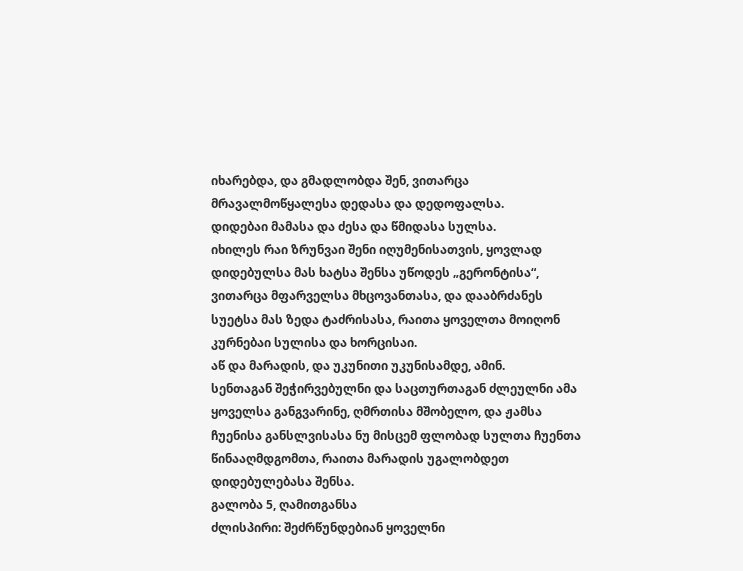იხარებდა, და გმადლობდა შენ, ვითარცა მრავალმოწყალესა დედასა და დედოფალსა.
დიდებაი მამასა და ძესა და წმიდასა სულსა.
იხილეს რაი ზრუნვაი შენი იღუმენისათვის, ყოვლად დიდებულსა მას ხატსა შენსა უწოდეს „გერონტისა“, ვითარცა მფარველსა მხცოვანთასა, და დააბრძანეს სუეტსა მას ზედა ტაძრისასა, რაითა ყოველთა მოიღონ კურნებაი სულისა და ხორცისაი.
აწ და მარადის, და უკუნითი უკუნისამდე, ამინ.
სენთაგან შეჭირვებულნი და საცთურთაგან ძლეულნი ამა ყოველსა განგვარინე, ღმრთისა მშობელო, და ჟამსა ჩუენისა განსლვისასა ნუ მისცემ ფლობად სულთა ჩუენთა წინააღმდგომთა, რაითა მარადის უგალობდეთ დიდებულებასა შენსა.
გალობა 5, ღამითგანსა
ძლისპირი: შეძრწუნდებიან ყოველნი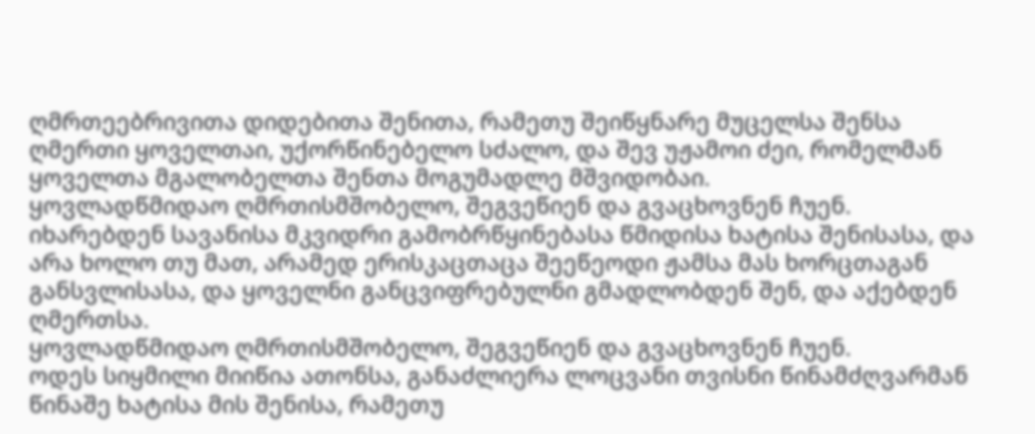ღმრთეებრივითა დიდებითა შენითა, რამეთუ შეიწყნარე მუცელსა შენსა ღმერთი ყოველთაი, უქორწინებელო სძალო, და შევ უჟამოი ძეი, რომელმან ყოველთა მგალობელთა შენთა მოგუმადლე მშვიდობაი.
ყოვლადწმიდაო ღმრთისმშობელო, შეგვეწიენ და გვაცხოვნენ ჩუენ.
იხარებდენ სავანისა მკვიდრი გამობრწყინებასა წმიდისა ხატისა შენისასა, და არა ხოლო თუ მათ, არამედ ერისკაცთაცა შეეწეოდი ჟამსა მას ხორცთაგან განსვლისასა, და ყოველნი განცვიფრებულნი გმადლობდენ შენ, და აქებდენ ღმერთსა.
ყოვლადწმიდაო ღმრთისმშობელო, შეგვეწიენ და გვაცხოვნენ ჩუენ.
ოდეს სიყმილი მიიწია ათონსა, განაძლიერა ლოცვანი თვისნი წინამძღვარმან წინაშე ხატისა მის შენისა, რამეთუ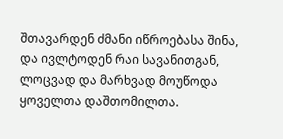შთავარდენ ძმანი იწროებასა შინა, და ივლტოდენ რაი სავანითგან, ლოცვად და მარხვად მოუწოდა ყოველთა დაშთომილთა.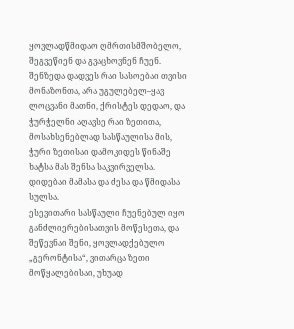ყოვლადწმიდაო ღმრთისმშობელო, შეგვეწიენ და გვაცხოვნენ ჩუენ.
შენზედა დადვეს რაი სასოებაი თვისი მონაზონთა, არა უგულებელ–ყავ ლოცვანი მათნი, ქრისტეს დედაო, და ჭურჭელნი აღავსე რაი ზეთითა, მოსახსენებლად სასწაულისა მის, ჭური ზეთისაი დამოკიდეს წინაშე ხატსა მას შენსა საკვირველსა.
დიდებაი მამასა და ძესა და წმიდასა სულსა.
ესევითარი სასწაული ჩუენებულ იყო განძლიერებისათვის მოწესეთა, და შეწევნაი შენი, ყოვლადქებულო „გერონტისა“, ვითარცა ზეთი მოწყალებისაი, უხუად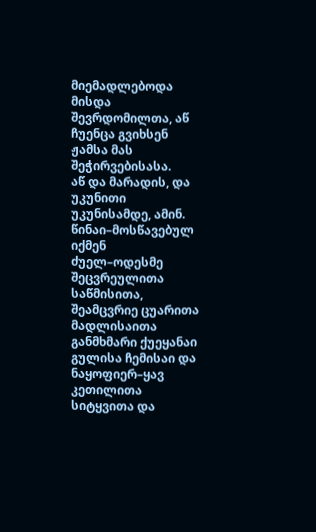მიემადლებოდა მისდა შევრდომილთა, აწ ჩუენცა გვიხსენ ჟამსა მას შეჭირვებისასა.
აწ და მარადის, და უკუნითი უკუნისამდე, ამინ.
წინაი–მოსწავებულ იქმენ ძუელ–ოდესმე შეცვრეულითა საწმისითა, შეამცვრიე ცუარითა მადლისაითა განმხმარი ქუეყანაი გულისა ჩემისაი და ნაყოფიერ–ყავ კეთილითა სიტყვითა და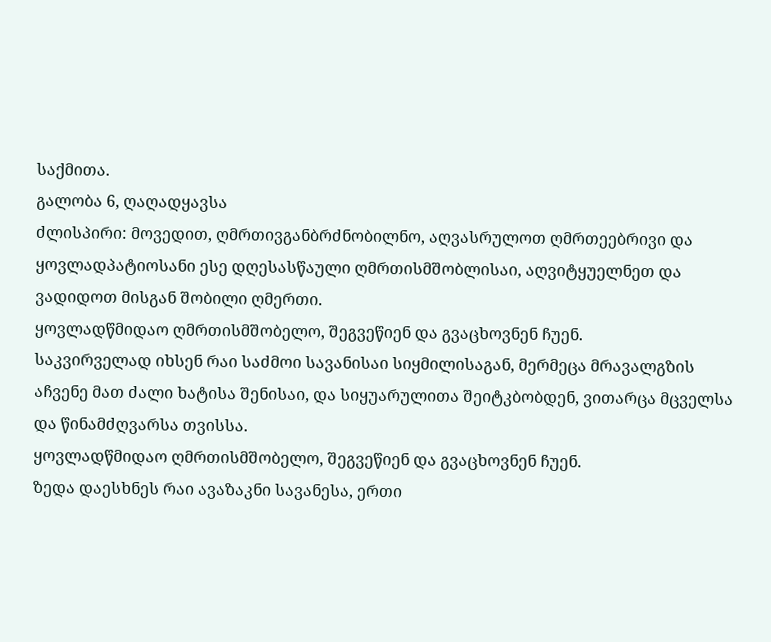საქმითა.
გალობა 6, ღაღადყავსა
ძლისპირი: მოვედით, ღმრთივგანბრძნობილნო, აღვასრულოთ ღმრთეებრივი და ყოვლადპატიოსანი ესე დღესასწაული ღმრთისმშობლისაი, აღვიტყუელნეთ და ვადიდოთ მისგან შობილი ღმერთი.
ყოვლადწმიდაო ღმრთისმშობელო, შეგვეწიენ და გვაცხოვნენ ჩუენ.
საკვირველად იხსენ რაი საძმოი სავანისაი სიყმილისაგან, მერმეცა მრავალგზის აჩვენე მათ ძალი ხატისა შენისაი, და სიყუარულითა შეიტკბობდენ, ვითარცა მცველსა და წინამძღვარსა თვისსა.
ყოვლადწმიდაო ღმრთისმშობელო, შეგვეწიენ და გვაცხოვნენ ჩუენ.
ზედა დაესხნეს რაი ავაზაკნი სავანესა, ერთი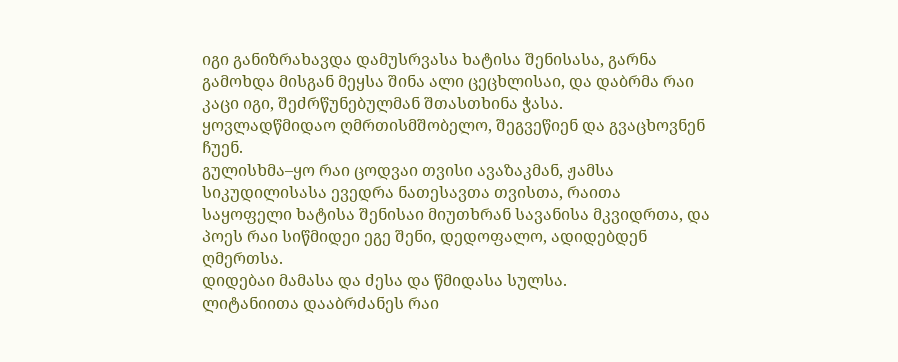იგი განიზრახავდა დამუსრვასა ხატისა შენისასა, გარნა გამოხდა მისგან მეყსა შინა ალი ცეცხლისაი, და დაბრმა რაი კაცი იგი, შეძრწუნებულმან შთასთხინა ჭასა.
ყოვლადწმიდაო ღმრთისმშობელო, შეგვეწიენ და გვაცხოვნენ ჩუენ.
გულისხმა–ყო რაი ცოდვაი თვისი ავაზაკმან, ჟამსა სიკუდილისასა ევედრა ნათესავთა თვისთა, რაითა საყოფელი ხატისა შენისაი მიუთხრან სავანისა მკვიდრთა, და პოეს რაი სიწმიდეი ეგე შენი, დედოფალო, ადიდებდენ ღმერთსა.
დიდებაი მამასა და ძესა და წმიდასა სულსა.
ლიტანიითა დააბრძანეს რაი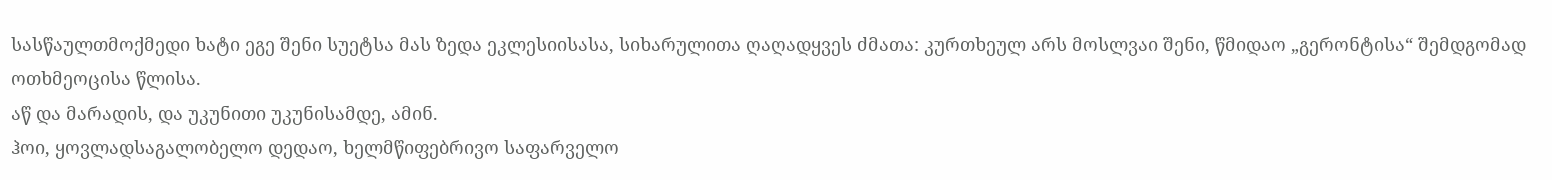სასწაულთმოქმედი ხატი ეგე შენი სუეტსა მას ზედა ეკლესიისასა, სიხარულითა ღაღადყვეს ძმათა: კურთხეულ არს მოსლვაი შენი, წმიდაო „გერონტისა“ შემდგომად ოთხმეოცისა წლისა.
აწ და მარადის, და უკუნითი უკუნისამდე, ამინ.
ჰოი, ყოვლადსაგალობელო დედაო, ხელმწიფებრივო საფარველო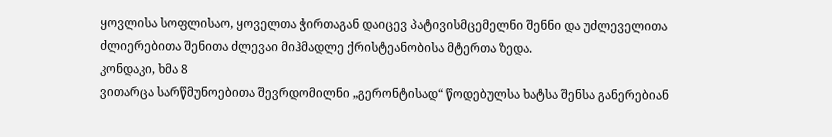ყოვლისა სოფლისაო, ყოველთა ჭირთაგან დაიცევ პატივისმცემელნი შენნი და უძლეველითა ძლიერებითა შენითა ძლევაი მიჰმადლე ქრისტეანობისა მტერთა ზედა.
კონდაკი, ხმა 8
ვითარცა სარწმუნოებითა შევრდომილნი „გერონტისად“ წოდებულსა ხატსა შენსა განერებიან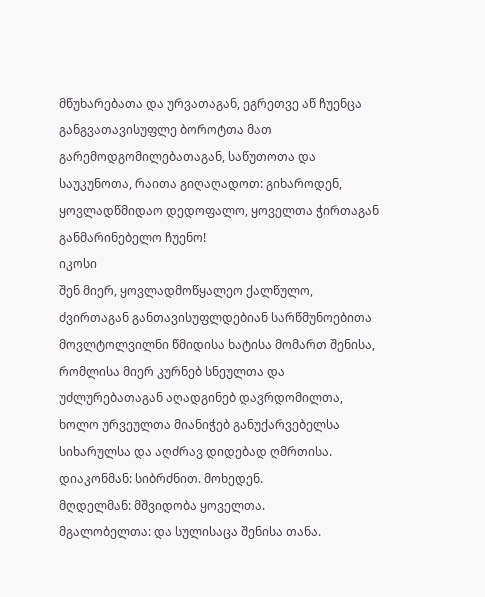მწუხარებათა და ურვათაგან, ეგრეთვე აწ ჩუენცა განგვათავისუფლე ბოროტთა მათ გარემოდგომილებათაგან, საწუთოთა და საუკუნოთა, რაითა გიღაღადოთ: გიხაროდენ, ყოვლადწმიდაო დედოფალო, ყოველთა ჭირთაგან განმარინებელო ჩუენო!
იკოსი
შენ მიერ, ყოვლადმოწყალეო ქალწულო, ძვირთაგან განთავისუფლდებიან სარწმუნოებითა მოვლტოლვილნი წმიდისა ხატისა მომართ შენისა, რომლისა მიერ კურნებ სნეულთა და უძლურებათაგან აღადგინებ დავრდომილთა, ხოლო ურვეულთა მიანიჭებ განუქარვებელსა სიხარულსა და აღძრავ დიდებად ღმრთისა.
დიაკონმან: სიბრძნით. მოხედენ.
მღდელმან: მშვიდობა ყოველთა.
მგალობელთა: და სულისაცა შენისა თანა.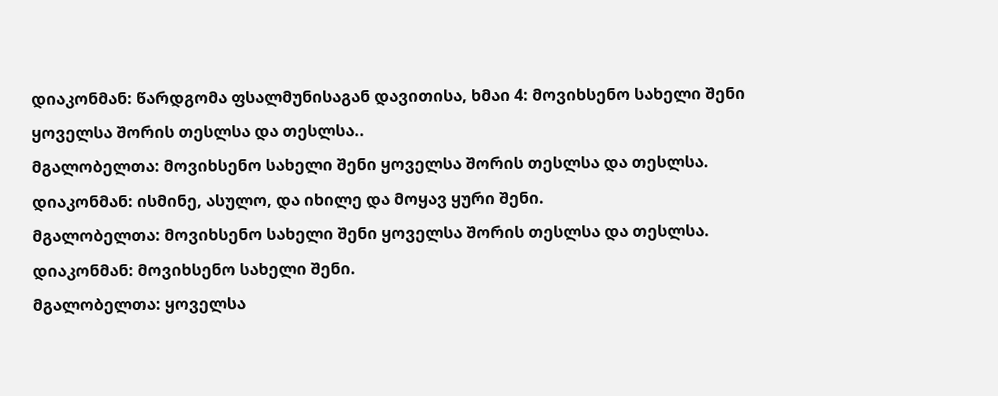დიაკონმან: წარდგომა ფსალმუნისაგან დავითისა, ხმაი 4: მოვიხსენო სახელი შენი ყოველსა შორის თესლსა და თესლსა..
მგალობელთა: მოვიხსენო სახელი შენი ყოველსა შორის თესლსა და თესლსა.
დიაკონმან: ისმინე, ასულო, და იხილე და მოყავ ყური შენი.
მგალობელთა: მოვიხსენო სახელი შენი ყოველსა შორის თესლსა და თესლსა.
დიაკონმან: მოვიხსენო სახელი შენი.
მგალობელთა: ყოველსა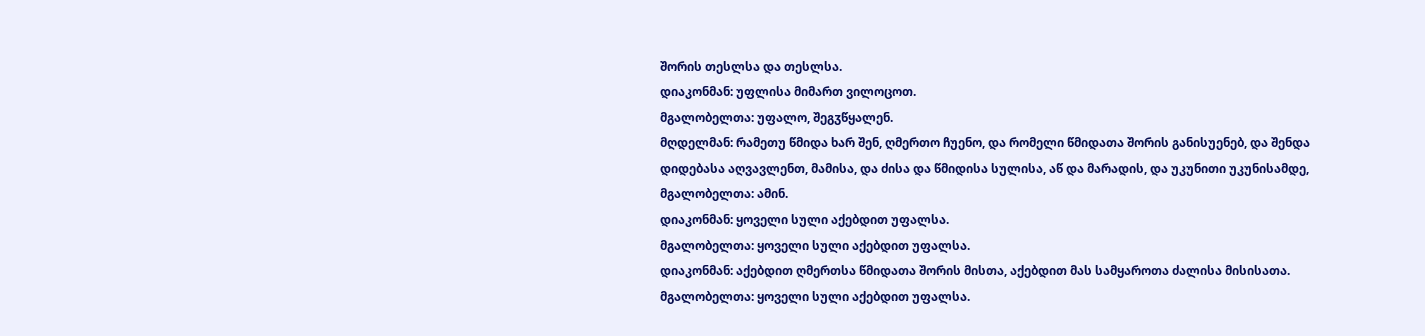შორის თესლსა და თესლსა.
დიაკონმან: უფლისა მიმართ ვილოცოთ.
მგალობელთა: უფალო, შეგჳწყალენ.
მღდელმან: რამეთუ წმიდა ხარ შენ, ღმერთო ჩუენო, და რომელი წმიდათა შორის განისუენებ, და შენდა დიდებასა აღვავლენთ, მამისა, და ძისა და წმიდისა სულისა, აწ და მარადის, და უკუნითი უკუნისამდე,
მგალობელთა: ამინ.
დიაკონმან: ყოველი სული აქებდით უფალსა.
მგალობელთა: ყოველი სული აქებდით უფალსა.
დიაკონმან: აქებდით ღმერთსა წმიდათა შორის მისთა, აქებდით მას სამყაროთა ძალისა მისისათა.
მგალობელთა: ყოველი სული აქებდით უფალსა.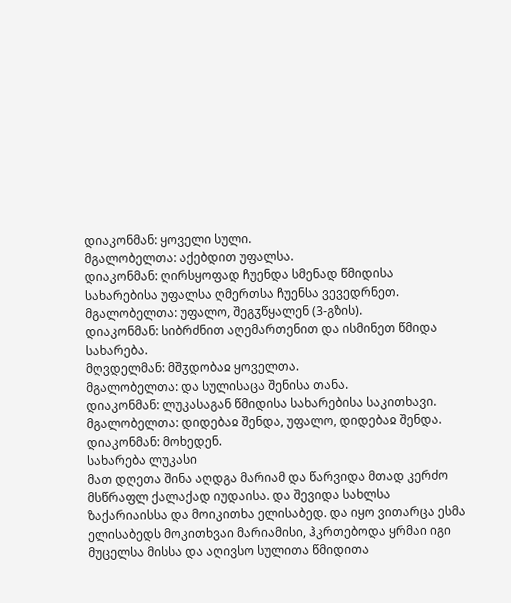დიაკონმან: ყოველი სული.
მგალობელთა: აქებდით უფალსა.
დიაკონმან: ღირსყოფად ჩუენდა სმენად წმიდისა სახარებისა უფალსა ღმერთსა ჩუენსა ვევედრნეთ.
მგალობელთა: უფალო, შეგჳწყალენ (3-გზის).
დიაკონმან: სიბრძნით აღემართენით და ისმინეთ წმიდა სახარება.
მღვდელმან: მშჳდობაჲ ყოველთა.
მგალობელთა: და სულისაცა შენისა თანა.
დიაკონმან: ლუკასაგან წმიდისა სახარებისა საკითხავი.
მგალობელთა: დიდებაჲ შენდა, უფალო, დიდებაჲ შენდა.
დიაკონმან: მოხედენ.
სახარება ლუკასი
მათ დღეთა შინა აღდგა მარიამ და წარვიდა მთად კერძო მსწრაფლ ქალაქად იუდაისა. და შევიდა სახლსა ზაქარიაისსა და მოიკითხა ელისაბედ. და იყო ვითარცა ესმა ელისაბედს მოკითხვაი მარიამისი, ჰკრთებოდა ყრმაი იგი მუცელსა მისსა და აღივსო სულითა წმიდითა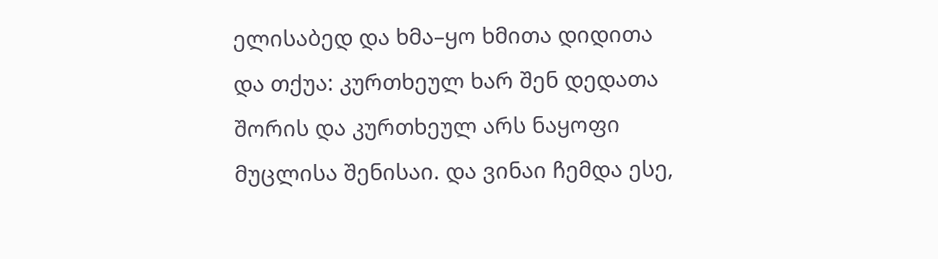ელისაბედ და ხმა–ყო ხმითა დიდითა და თქუა: კურთხეულ ხარ შენ დედათა შორის და კურთხეულ არს ნაყოფი მუცლისა შენისაი. და ვინაი ჩემდა ესე,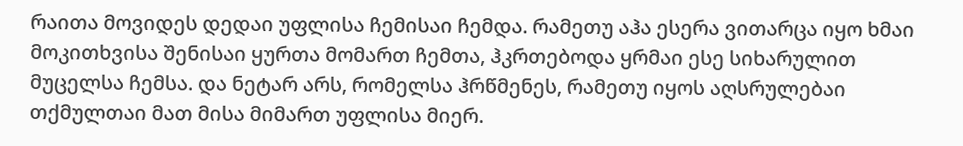რაითა მოვიდეს დედაი უფლისა ჩემისაი ჩემდა. რამეთუ აჰა ესერა ვითარცა იყო ხმაი მოკითხვისა შენისაი ყურთა მომართ ჩემთა, ჰკრთებოდა ყრმაი ესე სიხარულით მუცელსა ჩემსა. და ნეტარ არს, რომელსა ჰრწმენეს, რამეთუ იყოს აღსრულებაი თქმულთაი მათ მისა მიმართ უფლისა მიერ.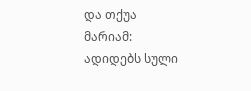და თქუა მარიამ: ადიდებს სული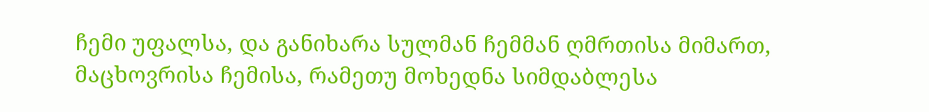ჩემი უფალსა, და განიხარა სულმან ჩემმან ღმრთისა მიმართ, მაცხოვრისა ჩემისა, რამეთუ მოხედნა სიმდაბლესა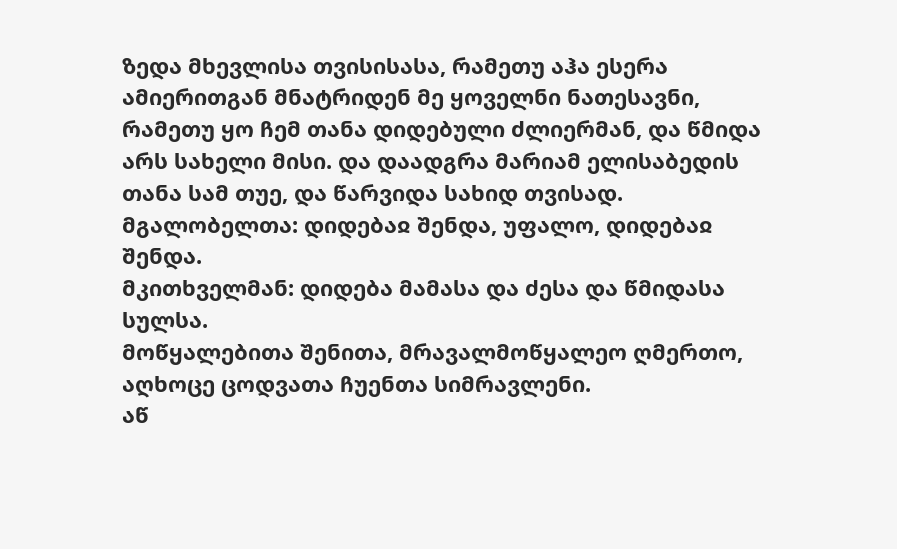ზედა მხევლისა თვისისასა, რამეთუ აჰა ესერა ამიერითგან მნატრიდენ მე ყოველნი ნათესავნი, რამეთუ ყო ჩემ თანა დიდებული ძლიერმან, და წმიდა არს სახელი მისი. და დაადგრა მარიამ ელისაბედის თანა სამ თუე, და წარვიდა სახიდ თვისად.
მგალობელთა: დიდებაჲ შენდა, უფალო, დიდებაჲ შენდა.
მკითხველმან: დიდება მამასა და ძესა და წმიდასა სულსა.
მოწყალებითა შენითა, მრავალმოწყალეო ღმერთო, აღხოცე ცოდვათა ჩუენთა სიმრავლენი.
აწ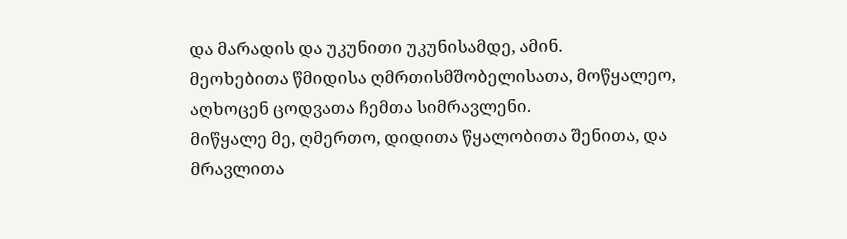და მარადის და უკუნითი უკუნისამდე, ამინ.
მეოხებითა წმიდისა ღმრთისმშობელისათა, მოწყალეო, აღხოცენ ცოდვათა ჩემთა სიმრავლენი.
მიწყალე მე, ღმერთო, დიდითა წყალობითა შენითა, და მრავლითა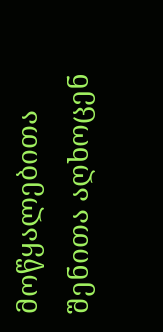მოწყალებითა შენითა აღხოცენ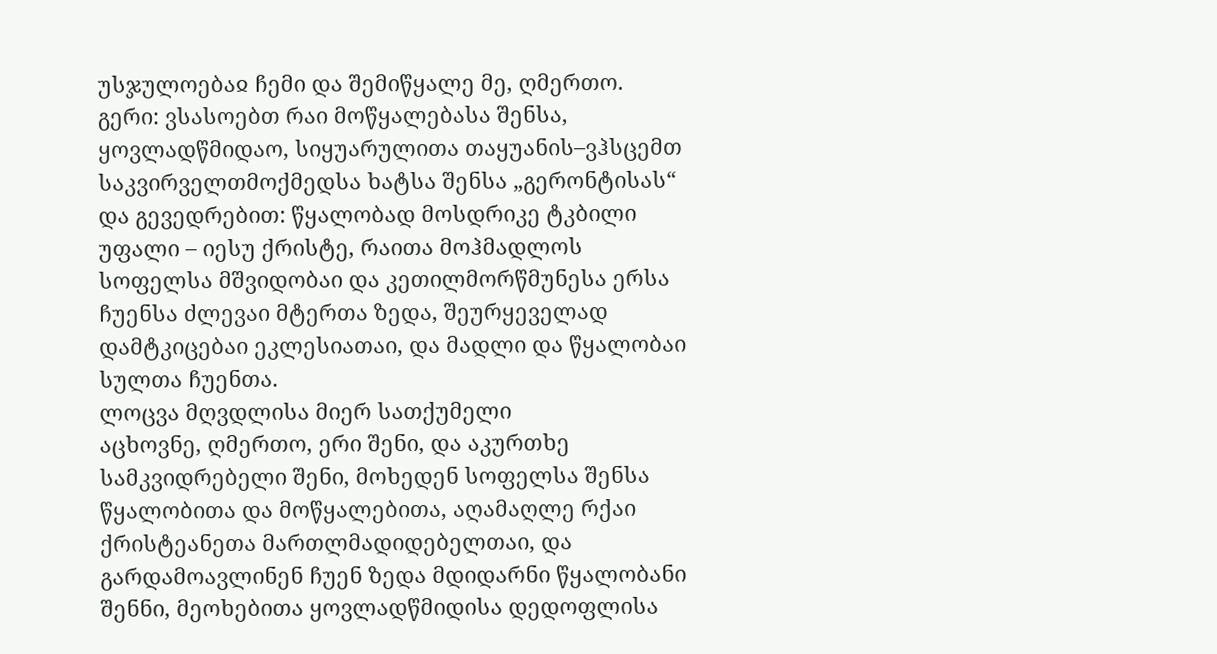უსჯულოებაჲ ჩემი და შემიწყალე მე, ღმერთო.
გერი: ვსასოებთ რაი მოწყალებასა შენსა, ყოვლადწმიდაო, სიყუარულითა თაყუანის–ვჰსცემთ საკვირველთმოქმედსა ხატსა შენსა „გერონტისას“ და გევედრებით: წყალობად მოსდრიკე ტკბილი უფალი – იესუ ქრისტე, რაითა მოჰმადლოს სოფელსა მშვიდობაი და კეთილმორწმუნესა ერსა ჩუენსა ძლევაი მტერთა ზედა, შეურყეველად დამტკიცებაი ეკლესიათაი, და მადლი და წყალობაი სულთა ჩუენთა.
ლოცვა მღვდლისა მიერ სათქუმელი
აცხოვნე, ღმერთო, ერი შენი, და აკურთხე სამკვიდრებელი შენი, მოხედენ სოფელსა შენსა წყალობითა და მოწყალებითა, აღამაღლე რქაი ქრისტეანეთა მართლმადიდებელთაი, და გარდამოავლინენ ჩუენ ზედა მდიდარნი წყალობანი შენნი, მეოხებითა ყოვლადწმიდისა დედოფლისა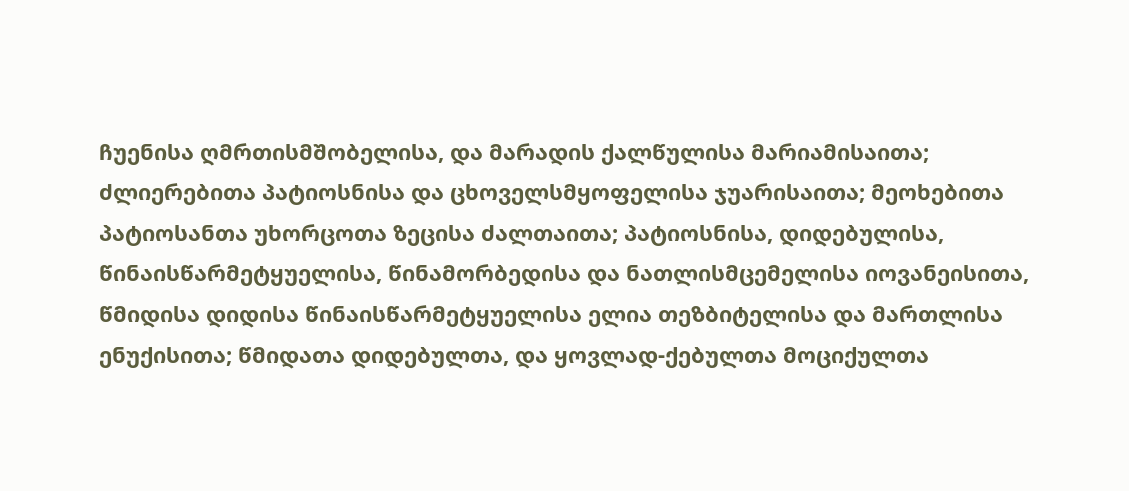ჩუენისა ღმრთისმშობელისა, და მარადის ქალწულისა მარიამისაითა; ძლიერებითა პატიოსნისა და ცხოველსმყოფელისა ჯუარისაითა; მეოხებითა პატიოსანთა უხორცოთა ზეცისა ძალთაითა; პატიოსნისა, დიდებულისა, წინაისწარმეტყუელისა, წინამორბედისა და ნათლისმცემელისა იოვანეისითა, წმიდისა დიდისა წინაისწარმეტყუელისა ელია თეზბიტელისა და მართლისა ენუქისითა; წმიდათა დიდებულთა, და ყოვლად-ქებულთა მოციქულთა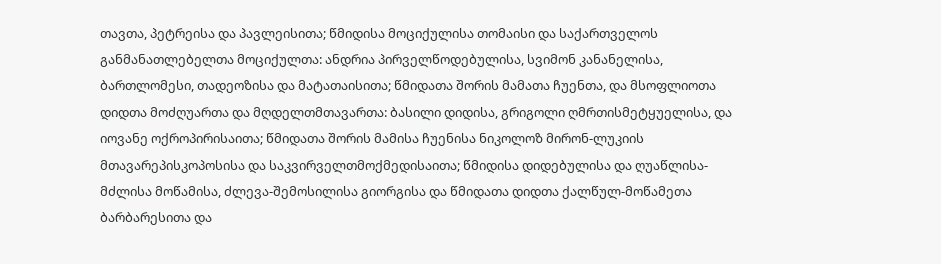თავთა, პეტრეისა და პავლეისითა; წმიდისა მოციქულისა თომაისი და საქართველოს განმანათლებელთა მოციქულთა: ანდრია პირველწოდებულისა, სვიმონ კანანელისა, ბართლომესი, თადეოზისა და მატათაისითა; წმიდათა შორის მამათა ჩუენთა, და მსოფლიოთა დიდთა მოძღუართა და მღდელთმთავართა: ბასილი დიდისა, გრიგოლი ღმრთისმეტყუელისა, და იოვანე ოქროპირისაითა; წმიდათა შორის მამისა ჩუენისა ნიკოლოზ მირონ-ლუკიის მთავარეპისკოპოსისა და საკვირველთმოქმედისაითა; წმიდისა დიდებულისა და ღუაწლისა-მძლისა მოწამისა, ძლევა-შემოსილისა გიორგისა და წმიდათა დიდთა ქალწულ-მოწამეთა ბარბარესითა და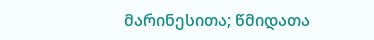მარინესითა; წმიდათა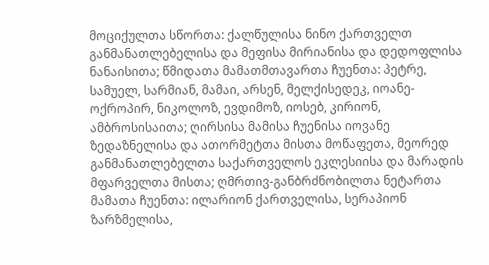მოციქულთა სწორთა: ქალწულისა ნინო ქართველთ განმანათლებელისა და მეფისა მირიანისა და დედოფლისა ნანაისითა; წმიდათა მამათმთავართა ჩუენთა: პეტრე, სამუელ, სარმიან, მამაი, არსენ, მელქისედეკ, იოანე-ოქროპირ, ნიკოლოზ, ევდიმოზ, იოსებ, კირიონ, ამბროსისაითა; ღირსისა მამისა ჩუენისა იოვანე ზედაზნელისა და ათორმეტთა მისთა მოწაფეთა, მეორედ განმანათლებელთა საქართველოს ეკლესიისა და მარადის მფარველთა მისთა; ღმრთივ-განბრძნობილთა ნეტართა მამათა ჩუენთა: ილარიონ ქართველისა, სერაპიონ ზარზმელისა,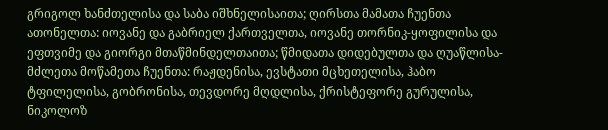გრიგოლ ხანძთელისა და საბა იშხნელისაითა; ღირსთა მამათა ჩუენთა ათონელთა: იოვანე და გაბრიელ ქართველთა, იოვანე თორნიკ-ყოფილისა და ეფთვიმე და გიორგი მთაწმინდელთაითა; წმიდათა დიდებულთა და ღუაწლისა-მძლეთა მოწამეთა ჩუენთა: რაჟდენისა, ევსტათი მცხეთელისა, ჰაბო ტფილელისა, გობრონისა, თევდორე მღდლისა, ქრისტეფორე გურულისა, ნიკოლოზ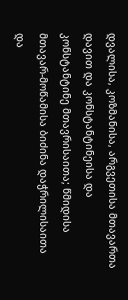დვალისა, კოზმანისა, არგვეთისა მთავართა დავით და კონსტანტინეისა და კონსტანტინე მთავრისაითა; წმიდისა მთავარ-მოწამისა ბიძინა დაჭრილისაითა და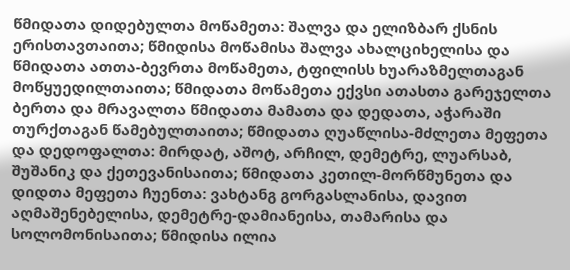წმიდათა დიდებულთა მოწამეთა: შალვა და ელიზბარ ქსნის ერისთავთაითა; წმიდისა მოწამისა შალვა ახალციხელისა და წმიდათა ათთა-ბევრთა მოწამეთა, ტფილისს ხუარაზმელთაგან მოწყუედილთაითა; წმიდათა მოწამეთა ექვსი ათასთა გარეჯელთა ბერთა და მრავალთა წმიდათა მამათა და დედათა, აჭარაში თურქთაგან წამებულთაითა; წმიდათა ღუაწლისა-მძლეთა მეფეთა და დედოფალთა: მირდატ, აშოტ, არჩილ, დემეტრე, ლუარსაბ, შუშანიკ და ქეთევანისაითა; წმიდათა კეთილ-მორწმუნეთა და დიდთა მეფეთა ჩუენთა: ვახტანგ გორგასლანისა, დავით აღმაშენებელისა, დემეტრე-დამიანეისა, თამარისა და სოლომონისაითა; წმიდისა ილია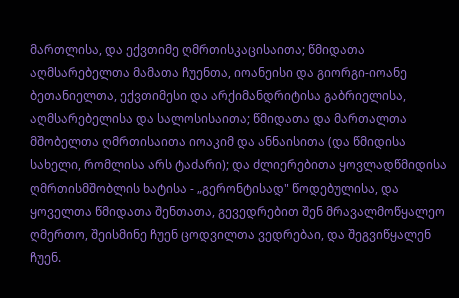მართლისა, და ექვთიმე ღმრთისკაცისაითა; წმიდათა აღმსარებელთა მამათა ჩუენთა, იოანეისი და გიორგი-იოანე ბეთანიელთა, ექვთიმესი და არქიმანდრიტისა გაბრიელისა, აღმსარებელისა და სალოსისაითა; წმიდათა და მართალთა მშობელთა ღმრთისაითა იოაკიმ და ანნაისითა (და წმიდისა სახელი, რომლისა არს ტაძარი); და ძლიერებითა ყოვლადწმიდისა ღმრთისმშობლის ხატისა - „გერონტისად" წოდებულისა, და ყოველთა წმიდათა შენთათა, გევედრებით შენ მრავალმოწყალეო ღმერთო, შეისმინე ჩუენ ცოდვილთა ვედრებაი, და შეგვიწყალენ ჩუენ.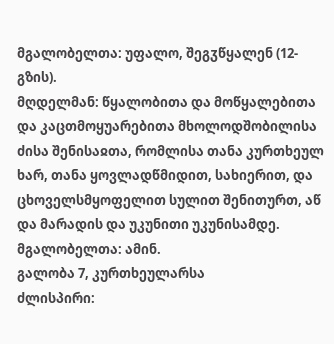მგალობელთა: უფალო, შეგჳწყალენ (12-გზის).
მღდელმან: წყალობითა და მოწყალებითა და კაცთმოყუარებითა მხოლოდშობილისა ძისა შენისაჲთა, რომლისა თანა კურთხეულ ხარ, თანა ყოვლადწმიდით, სახიერით, და ცხოველსმყოფელით სულით შენითურთ, აწ და მარადის და უკუნითი უკუნისამდე.
მგალობელთა: ამინ.
გალობა 7, კურთხეულარსა
ძლისპირი: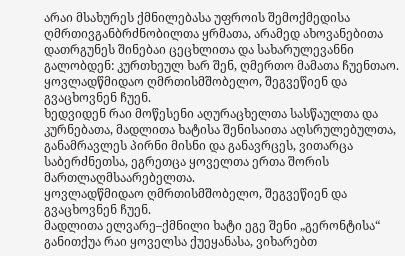არაი მსახურეს ქმნილებასა უფროის შემოქმედისა ღმრთივგანბრძნობილთა ყრმათა, არამედ ახოვანებითა დათრგუნეს შინებაი ცეცხლითა და სახარულევანნი გალობდენ: კურთხეულ ხარ შენ, ღმერთო მამათა ჩუენთაო.
ყოვლადწმიდაო ღმრთისმშობელო, შეგვეწიენ და გვაცხოვნენ ჩუენ.
ხედვიდენ რაი მოწესენი აღურაცხელთა სასწაულთა და კურნებათა, მადლითა ხატისა შენისაითა აღსრულებულთა, განამრავლეს პირნი მისნი და განავრცეს, ვითარცა საბერძნეთსა, ეგრეთცა ყოველთა ერთა შორის მართლაღმსაარებელთა.
ყოვლადწმიდაო ღმრთისმშობელო, შეგვეწიენ და გვაცხოვნენ ჩუენ.
მადლითა ელვარე–ქმნილი ხატი ეგე შენი „გერონტისა“ განითქუა რაი ყოველსა ქუეყანასა, ვიხარებთ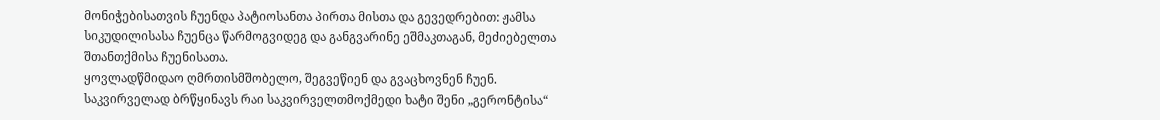მონიჭებისათვის ჩუენდა პატიოსანთა პირთა მისთა და გევედრებით: ჟამსა სიკუდილისასა ჩუენცა წარმოგვიდეგ და განგვარინე ეშმაკთაგან, მეძიებელთა შთანთქმისა ჩუენისათა.
ყოვლადწმიდაო ღმრთისმშობელო, შეგვეწიენ და გვაცხოვნენ ჩუენ.
საკვირველად ბრწყინავს რაი საკვირველთმოქმედი ხატი შენი „გერონტისა“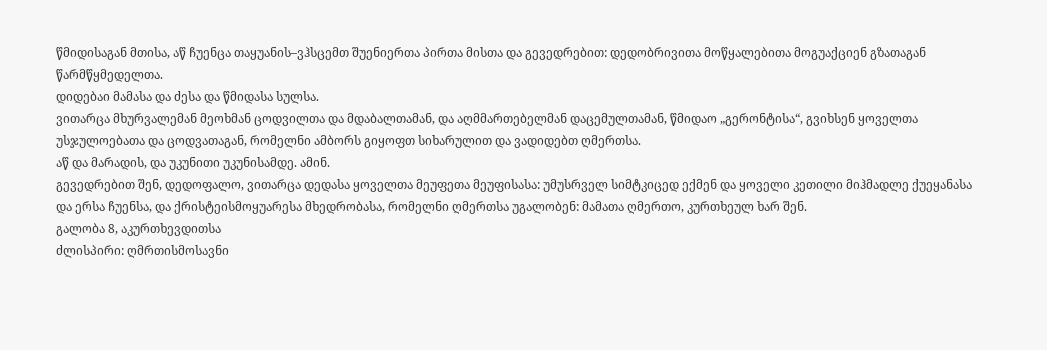წმიდისაგან მთისა, აწ ჩუენცა თაყუანის–ვჰსცემთ შუენიერთა პირთა მისთა და გევედრებით: დედობრივითა მოწყალებითა მოგუაქციენ გზათაგან წარმწყმედელთა.
დიდებაი მამასა და ძესა და წმიდასა სულსა.
ვითარცა მხურვალემან მეოხმან ცოდვილთა და მდაბალთამან, და აღმმართებელმან დაცემულთამან, წმიდაო „გერონტისა“, გვიხსენ ყოველთა უსჯულოებათა და ცოდვათაგან, რომელნი ამბორს გიყოფთ სიხარულით და ვადიდებთ ღმერთსა.
აწ და მარადის, და უკუნითი უკუნისამდე. ამინ.
გევედრებით შენ, დედოფალო, ვითარცა დედასა ყოველთა მეუფეთა მეუფისასა: უმუსრველ სიმტკიცედ ექმენ და ყოველი კეთილი მიჰმადლე ქუეყანასა და ერსა ჩუენსა, და ქრისტეისმოყუარესა მხედრობასა, რომელნი ღმერთსა უგალობენ: მამათა ღმერთო, კურთხეულ ხარ შენ.
გალობა 8, აკურთხევდითსა
ძლისპირი: ღმრთისმოსავნი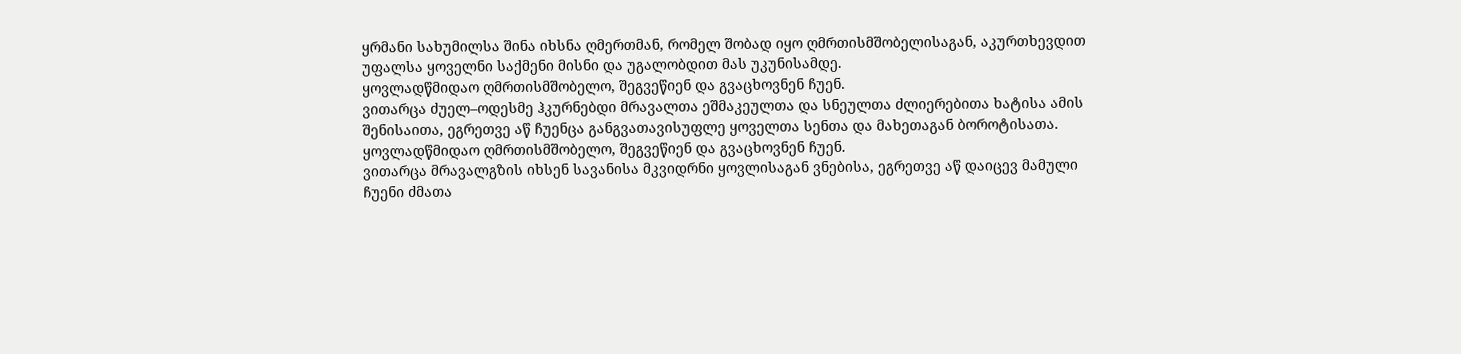ყრმანი სახუმილსა შინა იხსნა ღმერთმან, რომელ შობად იყო ღმრთისმშობელისაგან, აკურთხევდით უფალსა ყოველნი საქმენი მისნი და უგალობდით მას უკუნისამდე.
ყოვლადწმიდაო ღმრთისმშობელო, შეგვეწიენ და გვაცხოვნენ ჩუენ.
ვითარცა ძუელ–ოდესმე ჰკურნებდი მრავალთა ეშმაკეულთა და სნეულთა ძლიერებითა ხატისა ამის შენისაითა, ეგრეთვე აწ ჩუენცა განგვათავისუფლე ყოველთა სენთა და მახეთაგან ბოროტისათა.
ყოვლადწმიდაო ღმრთისმშობელო, შეგვეწიენ და გვაცხოვნენ ჩუენ.
ვითარცა მრავალგზის იხსენ სავანისა მკვიდრნი ყოვლისაგან ვნებისა, ეგრეთვე აწ დაიცევ მამული ჩუენი ძმათა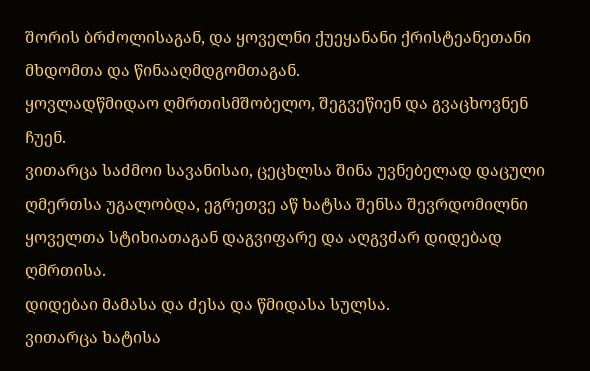შორის ბრძოლისაგან, და ყოველნი ქუეყანანი ქრისტეანეთანი მხდომთა და წინააღმდგომთაგან.
ყოვლადწმიდაო ღმრთისმშობელო, შეგვეწიენ და გვაცხოვნენ ჩუენ.
ვითარცა საძმოი სავანისაი, ცეცხლსა შინა უვნებელად დაცული ღმერთსა უგალობდა, ეგრეთვე აწ ხატსა შენსა შევრდომილნი ყოველთა სტიხიათაგან დაგვიფარე და აღგვძარ დიდებად ღმრთისა.
დიდებაი მამასა და ძესა და წმიდასა სულსა.
ვითარცა ხატისა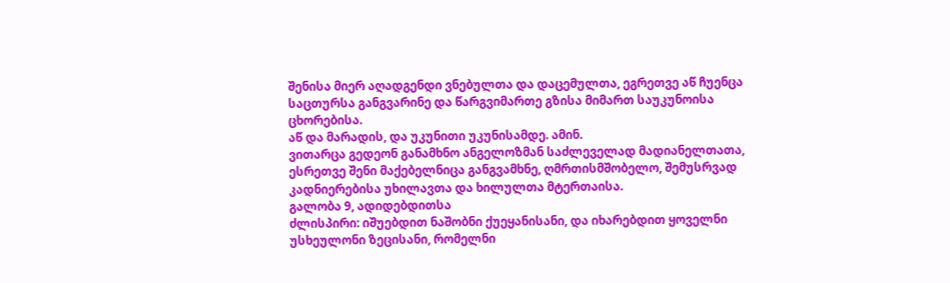შენისა მიერ აღადგენდი ვნებულთა და დაცემულთა, ეგრეთვე აწ ჩუენცა საცთურსა განგვარინე და წარგვიმართე გზისა მიმართ საუკუნოისა ცხორებისა.
აწ და მარადის, და უკუნითი უკუნისამდე. ამინ.
ვითარცა გედეონ განამხნო ანგელოზმან საძლეველად მადიანელთათა, ესრეთვე შენი მაქებელნიცა განგვამხნე, ღმრთისმშობელო, შემუსრვად კადნიერებისა უხილავთა და ხილულთა მტერთაისა.
გალობა 9, ადიდებდითსა
ძლისპირი: იშუებდით ნაშობნი ქუეყანისანი, და იხარებდით ყოველნი უსხეულონი ზეცისანი, რომელნი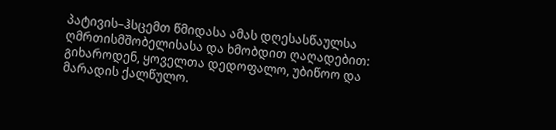პატივის–ჰსცემთ წმიდასა ამას დღესასწაულსა ღმრთისმშობელისასა და ხმობდით ღაღადებით: გიხაროდენ, ყოველთა დედოფალო, უბიწოო და მარადის ქალწულო.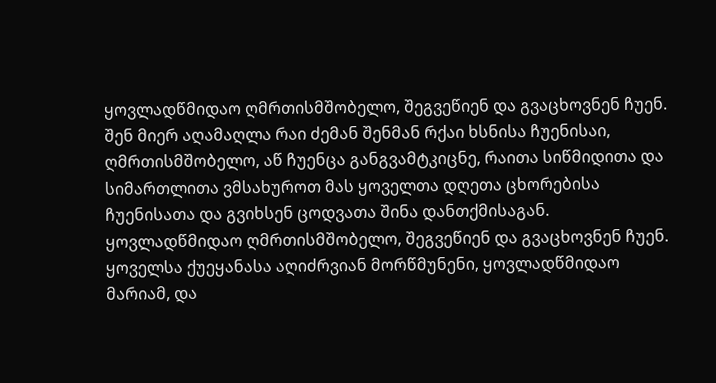ყოვლადწმიდაო ღმრთისმშობელო, შეგვეწიენ და გვაცხოვნენ ჩუენ.
შენ მიერ აღამაღლა რაი ძემან შენმან რქაი ხსნისა ჩუენისაი, ღმრთისმშობელო, აწ ჩუენცა განგვამტკიცნე, რაითა სიწმიდითა და სიმართლითა ვმსახუროთ მას ყოველთა დღეთა ცხორებისა ჩუენისათა და გვიხსენ ცოდვათა შინა დანთქმისაგან.
ყოვლადწმიდაო ღმრთისმშობელო, შეგვეწიენ და გვაცხოვნენ ჩუენ.
ყოველსა ქუეყანასა აღიძრვიან მორწმუნენი, ყოვლადწმიდაო მარიამ, და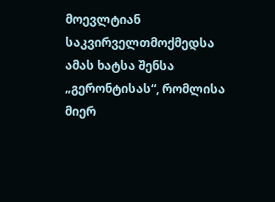მოევლტიან საკვირველთმოქმედსა ამას ხატსა შენსა „გერონტისას“, რომლისა მიერ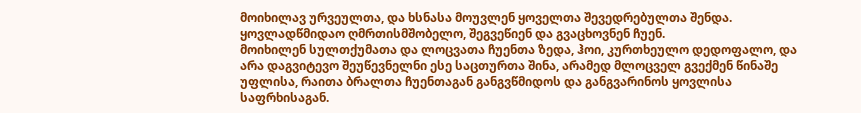მოიხილავ ურვეულთა, და ხსნასა მოუვლენ ყოველთა შევედრებულთა შენდა.
ყოვლადწმიდაო ღმრთისმშობელო, შეგვეწიენ და გვაცხოვნენ ჩუენ.
მოიხილენ სულთქუმათა და ლოცვათა ჩუენთა ზედა, ჰოი, კურთხეულო დედოფალო, და არა დაგვიტევო შეუწევნელნი ესე საცთურთა შინა, არამედ მლოცველ გვექმენ წინაშე უფლისა, რაითა ბრალთა ჩუენთაგან განგვწმიდოს და განგვარინოს ყოვლისა საფრხისაგან.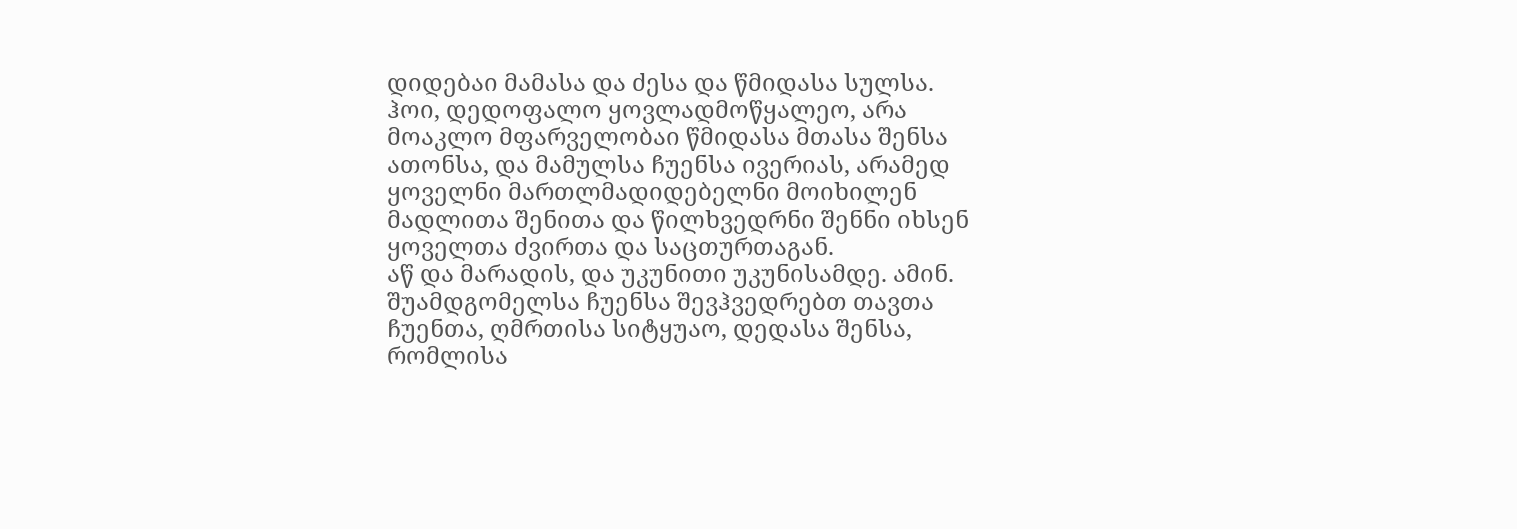დიდებაი მამასა და ძესა და წმიდასა სულსა.
ჰოი, დედოფალო ყოვლადმოწყალეო, არა მოაკლო მფარველობაი წმიდასა მთასა შენსა ათონსა, და მამულსა ჩუენსა ივერიას, არამედ ყოველნი მართლმადიდებელნი მოიხილენ მადლითა შენითა და წილხვედრნი შენნი იხსენ ყოველთა ძვირთა და საცთურთაგან.
აწ და მარადის, და უკუნითი უკუნისამდე. ამინ.
შუამდგომელსა ჩუენსა შევჰვედრებთ თავთა ჩუენთა, ღმრთისა სიტყუაო, დედასა შენსა, რომლისა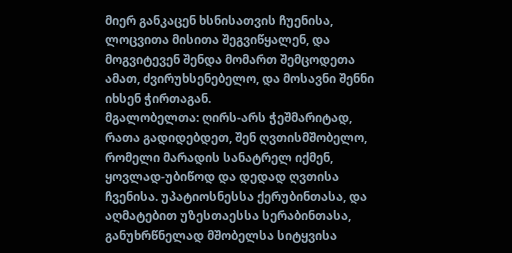მიერ განკაცენ ხსნისათვის ჩუენისა, ლოცვითა მისითა შეგვიწყალენ, და მოგვიტევენ შენდა მომართ შემცოდეთა ამათ, ძვირუხსენებელო, და მოსავნი შენნი იხსენ ჭირთაგან.
მგალობელთა: ღირს-არს ჭეშმარიტად, რათა გადიდებდეთ, შენ ღვთისმშობელო, რომელი მარადის სანატრელ იქმენ, ყოვლად-უბიწოდ და დედად ღვთისა ჩვენისა. უპატიოსნესსა ქერუბინთასა, და აღმატებით უზესთაესსა სერაბინთასა, განუხრწნელად მშობელსა სიტყვისა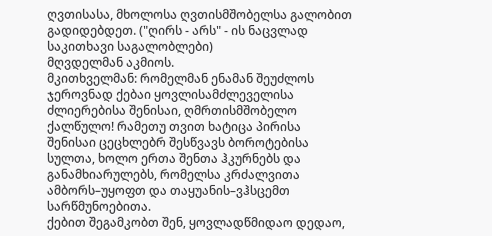ღვთისასა, მხოლოსა ღვთისმშობელსა გალობით გადიდებდეთ. ("ღირს - არს" - ის ნაცვლად საკითხავი საგალობლები)
მღვდელმან აკმიოს.
მკითხველმან: რომელმან ენამან შეუძლოს ჯეროვნად ქებაი ყოვლისამძლეველისა ძლიერებისა შენისაი, ღმრთისმშობელო ქალწულო! რამეთუ თვით ხატიცა პირისა შენისაი ცეცხლებრ შესწვავს ბოროტებისა სულთა, ხოლო ერთა შენთა ჰკურნებს და განამხიარულებს, რომელსა კრძალვითა ამბორს–უყოფთ და თაყუანის–ვჰსცემთ სარწმუნოებითა.
ქებით შეგამკობთ შენ, ყოვლადწმიდაო დედაო,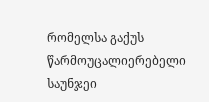რომელსა გაქუს წარმოუცალიერებელი საუნჯეი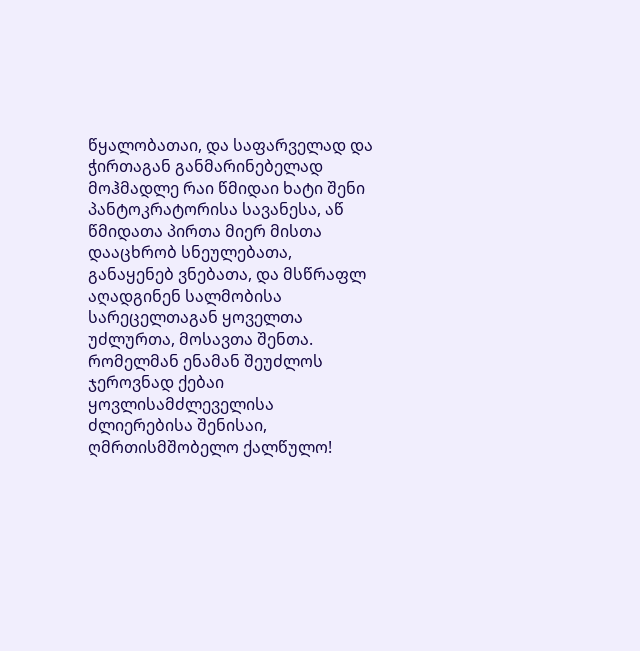წყალობათაი, და საფარველად და ჭირთაგან განმარინებელად მოჰმადლე რაი წმიდაი ხატი შენი პანტოკრატორისა სავანესა, აწ წმიდათა პირთა მიერ მისთა დააცხრობ სნეულებათა, განაყენებ ვნებათა, და მსწრაფლ აღადგინენ სალმობისა სარეცელთაგან ყოველთა უძლურთა, მოსავთა შენთა.
რომელმან ენამან შეუძლოს ჯეროვნად ქებაი ყოვლისამძლეველისა ძლიერებისა შენისაი, ღმრთისმშობელო ქალწულო!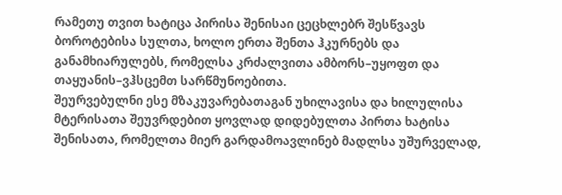რამეთუ თვით ხატიცა პირისა შენისაი ცეცხლებრ შესწვავს ბოროტებისა სულთა, ხოლო ერთა შენთა ჰკურნებს და განამხიარულებს, რომელსა კრძალვითა ამბორს–უყოფთ და თაყუანის–ვჰსცემთ სარწმუნოებითა.
შეურვებულნი ესე მზაკუვარებათაგან უხილავისა და ხილულისა მტერისათა შეუვრდებით ყოვლად დიდებულთა პირთა ხატისა შენისათა, რომელთა მიერ გარდამოავლინებ მადლსა უშურველად,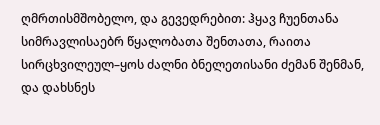ღმრთისმშობელო, და გევედრებით: ჰყავ ჩუენთანა სიმრავლისაებრ წყალობათა შენთათა, რაითა სირცხვილეულ–ყოს ძალნი ბნელეთისანი ძემან შენმან, და დახსნეს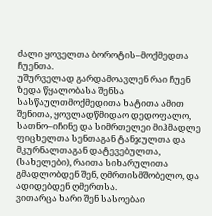ძალი ყოველთა ბოროტის–მოქმედთა ჩუენთა.
უშურველად გარდამოავლენ რაი ჩუენ ზედა წყალობასა შენსა სასწაულთმოქმედითა ხატითა ამით შენითა, ყოვლადწმიდაო დედოფალო, სათნო–იჩინე და სიმრთელეი მიჰმადლე ფიცხელთა სენთაგან ტანჯულთა და მკურნალთაგან დატევებულთა, (სახელები), რაითა სიხარულითა გმადლობდენ შენ, ღმრთისმშობელო, და ადიდებდენ ღმერთსა.
ვითარცა ხარი შენ სასოებაი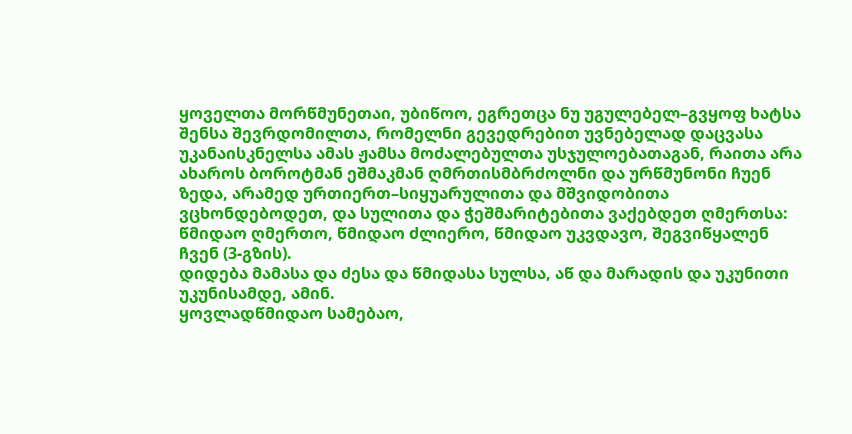ყოველთა მორწმუნეთაი, უბიწოო, ეგრეთცა ნუ უგულებელ–გვყოფ ხატსა შენსა შევრდომილთა, რომელნი გევედრებით უვნებელად დაცვასა უკანაისკნელსა ამას ჟამსა მოძალებულთა უსჯულოებათაგან, რაითა არა ახაროს ბოროტმან ეშმაკმან ღმრთისმბრძოლნი და ურწმუნონი ჩუენ ზედა, არამედ ურთიერთ–სიყუარულითა და მშვიდობითა ვცხონდებოდეთ, და სულითა და ჭეშმარიტებითა ვაქებდეთ ღმერთსა:
წმიდაო ღმერთო, წმიდაო ძლიერო, წმიდაო უკვდავო, შეგვიწყალენ ჩვენ (3-გზის).
დიდება მამასა და ძესა და წმიდასა სულსა, აწ და მარადის და უკუნითი უკუნისამდე, ამინ.
ყოვლადწმიდაო სამებაო,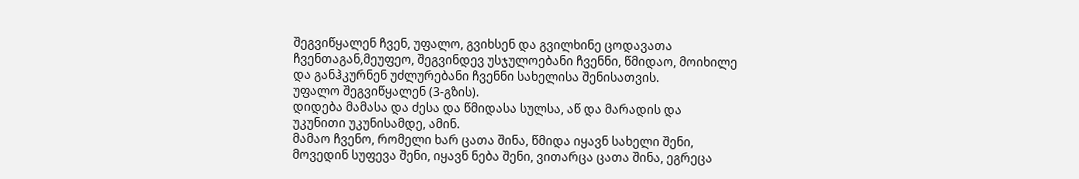შეგვიწყალენ ჩვენ, უფალო, გვიხსენ და გვილხინე ცოდავათა ჩვენთაგან,მეუფეო, შეგვინდევ უსჯულოებანი ჩვენნი, წმიდაო, მოიხილე და განჰკურნენ უძლურებანი ჩვენნი სახელისა შენისათვის.
უფალო შეგვიწყალენ (3-გზის).
დიდება მამასა და ძესა და წმიდასა სულსა, აწ და მარადის და უკუნითი უკუნისამდე, ამინ.
მამაო ჩვენო, რომელი ხარ ცათა შინა, წმიდა იყავნ სახელი შენი, მოვედინ სუფევა შენი, იყავნ ნება შენი, ვითარცა ცათა შინა, ეგრეცა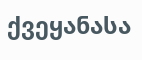ქვეყანასა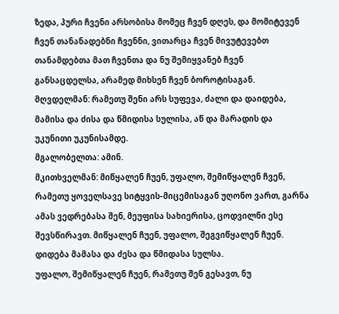ზედა, პური ჩვენი არსობისა მომეც ჩვენ დღეს, და მომიტევენ ჩვენ თანანადებნი ჩვენნი, ვითარცა ჩვენ მივუტევებთ თანამდებთა მათ ჩვენთა და ნუ შემიყვანებ ჩვენ განსაცდელსა, არამედ მიხსენ ჩვენ ბოროტისაგან.
მღვდელმან: რამეთუ შენი არს სუფევა, ძალი და დაიდება, მამისა და ძისა და წმიდისა სულისა, აწ და მარადის და უკუნითი უკუნისამდე.
მგალობელთა: ამინ.
მკითხველმან: მიწყალენ ჩუენ, უფალო, შემიწყალენ ჩვენ, რამეთუ ყოველსავე სიტყვის-მიცემისაგან უღონო ვართ, გარნა ამას ვედრებასა შენ, მეუფისა სახიერისა, ცოდვილნი ესე შევსწირავთ. მიწყალენ ჩუენ, უფალო, შეგვიწყალენ ჩუენ.
დიდება მამასა და ძესა და წმიდასა სულსა.
უფალო, შემიწყალენ ჩუენ, რამეთუ შენ გესავთ, ნუ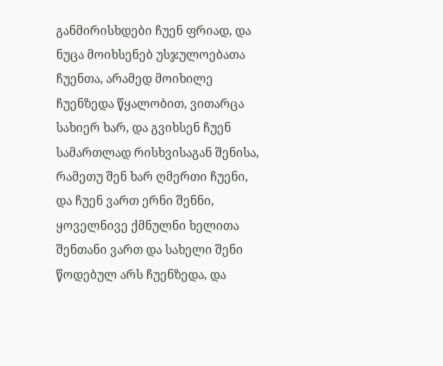განმირისხდები ჩუენ ფრიად, და ნუცა მოიხსენებ უსჯულოებათა ჩუენთა, არამედ მოიხილე ჩუენზედა წყალობით, ვითარცა სახიერ ხარ, და გვიხსენ ჩუენ სამართლად რისხვისაგან შენისა, რამეთუ შენ ხარ ღმერთი ჩუენი, და ჩუენ ვართ ერნი შენნი, ყოველნივე ქმნულნი ხელითა შენთანი ვართ და სახელი შენი წოდებულ არს ჩუენზედა, და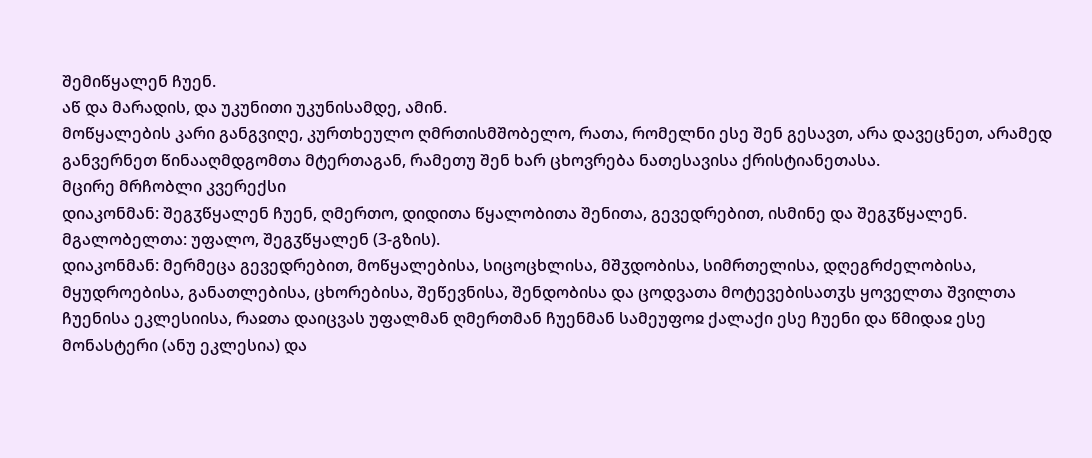შემიწყალენ ჩუენ.
აწ და მარადის, და უკუნითი უკუნისამდე, ამინ.
მოწყალების კარი განგვიღე, კურთხეულო ღმრთისმშობელო, რათა, რომელნი ესე შენ გესავთ, არა დავეცნეთ, არამედ განვერნეთ წინააღმდგომთა მტერთაგან, რამეთუ შენ ხარ ცხოვრება ნათესავისა ქრისტიანეთასა.
მცირე მრჩობლი კვერექსი
დიაკონმან: შეგჳწყალენ ჩუენ, ღმერთო, დიდითა წყალობითა შენითა, გევედრებით, ისმინე და შეგჳწყალენ.
მგალობელთა: უფალო, შეგჳწყალენ (3-გზის).
დიაკონმან: მერმეცა გევედრებით, მოწყალებისა, სიცოცხლისა, მშჳდობისა, სიმრთელისა, დღეგრძელობისა, მყუდროებისა, განათლებისა, ცხორებისა, შეწევნისა, შენდობისა და ცოდვათა მოტევებისათჳს ყოველთა შვილთა ჩუენისა ეკლესიისა, რაჲთა დაიცვას უფალმან ღმერთმან ჩუენმან სამეუფოჲ ქალაქი ესე ჩუენი და წმიდაჲ ესე მონასტერი (ანუ ეკლესია) და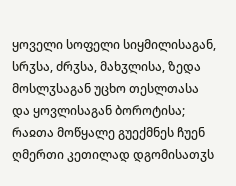ყოველი სოფელი სიყმილისაგან, სრჳსა, ძრჳსა, მახჳლისა, ზედა მოსლჳსაგან უცხო თესლთასა და ყოვლისაგან ბოროტისა; რაჲთა მოწყალე გუექმნეს ჩუენ ღმერთი კეთილად დგომისათჳს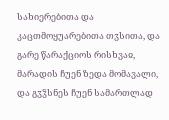სახიერებითა და კაცთმოყუარებითა თჳსითა, და გარე წარაქციოს რისხვაჲ, მარადის ჩუენ ზედა მომავალი, და გჳჴსნეს ჩუენ სამართლად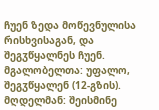ჩუენ ზედა მოწევნულისა რისხვისაგან, და შეგჳწყალნეს ჩუენ.
მგალობელთა: უფალო, შეგჳწყალენ (12-გზის).
მღდელმან: შეისმინე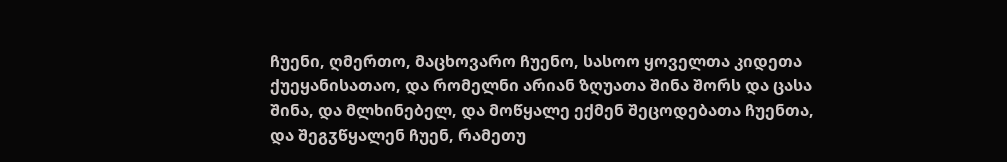ჩუენი, ღმერთო, მაცხოვარო ჩუენო, სასოო ყოველთა კიდეთა ქუეყანისათაო, და რომელნი არიან ზღუათა შინა შორს და ცასა შინა, და მლხინებელ, და მოწყალე ექმენ შეცოდებათა ჩუენთა, და შეგჳწყალენ ჩუენ, რამეთუ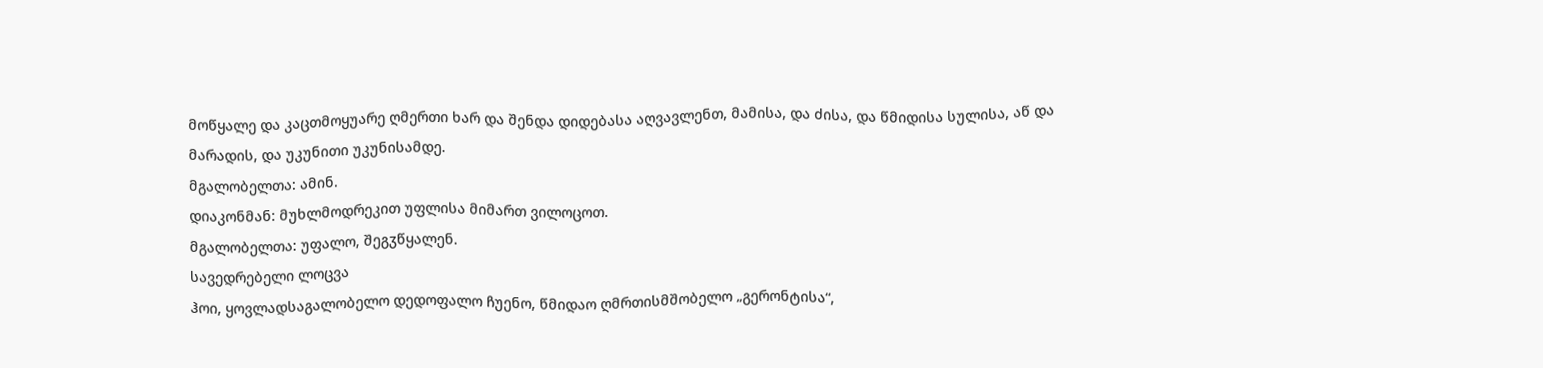მოწყალე და კაცთმოყუარე ღმერთი ხარ და შენდა დიდებასა აღვავლენთ, მამისა, და ძისა, და წმიდისა სულისა, აწ და მარადის, და უკუნითი უკუნისამდე.
მგალობელთა: ამინ.
დიაკონმან: მუხლმოდრეკით უფლისა მიმართ ვილოცოთ.
მგალობელთა: უფალო, შეგჳწყალენ.
სავედრებელი ლოცვა
ჰოი, ყოვლადსაგალობელო დედოფალო ჩუენო, წმიდაო ღმრთისმშობელო „გერონტისა“,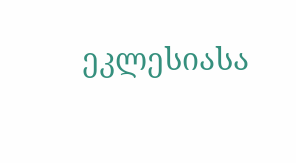ეკლესიასა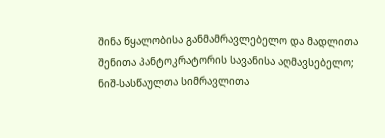შინა წყალობისა განმამრავლებელო და მადლითა შენითა პანტოკრატორის სავანისა აღმავსებელო; ნიშ-სასწაულთა სიმრავლითა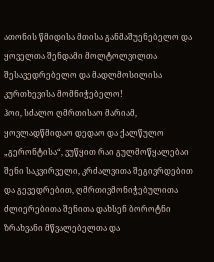ათონის წმიდისა მთისა განმაშუენებელო და ყოველთა შენდამი მოლტოლვილთა შესავედრებელო და მადლმოსილისა კურთხევისა მომნიჭებელო!
ჰოი, სძალო ღმრთისაო მარიამ, ყოვლადწმიდაო დედაო და ქალწულო „გერონტისა“, ვუწყით რაი გულმოწყალებაი შენი საკვირველი, კრძალვითა შეგივრდებით და გევედრებით, ღმრთივმონიჭებულითა ძლიერებითა შენითა დახსენ ბოროტნი ზრახვანი მწვალებელთა და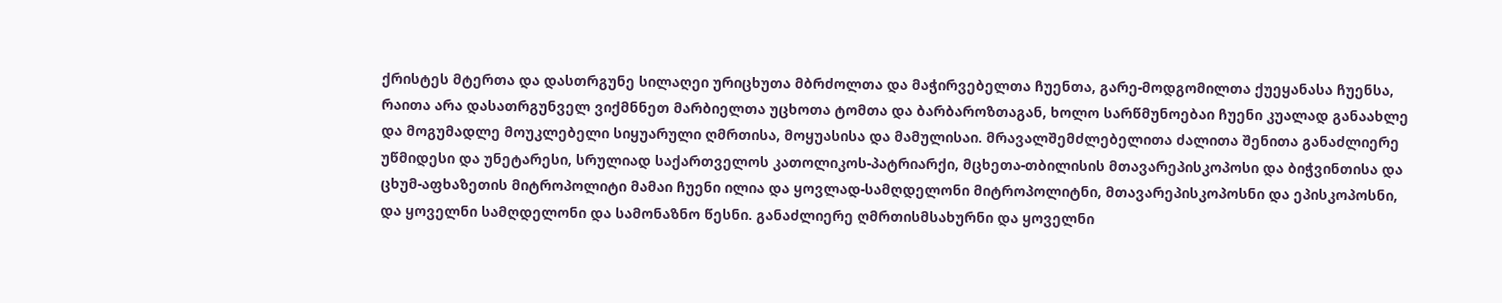ქრისტეს მტერთა და დასთრგუნე სილაღეი ურიცხუთა მბრძოლთა და მაჭირვებელთა ჩუენთა, გარე-მოდგომილთა ქუეყანასა ჩუენსა, რაითა არა დასათრგუნველ ვიქმნნეთ მარბიელთა უცხოთა ტომთა და ბარბაროზთაგან, ხოლო სარწმუნოებაი ჩუენი კუალად განაახლე და მოგუმადლე მოუკლებელი სიყუარული ღმრთისა, მოყუასისა და მამულისაი. მრავალშემძლებელითა ძალითა შენითა განაძლიერე უწმიდესი და უნეტარესი, სრულიად საქართველოს კათოლიკოს-პატრიარქი, მცხეთა-თბილისის მთავარეპისკოპოსი და ბიჭვინთისა და ცხუმ-აფხაზეთის მიტროპოლიტი მამაი ჩუენი ილია და ყოვლად-სამღდელონი მიტროპოლიტნი, მთავარეპისკოპოსნი და ეპისკოპოსნი, და ყოველნი სამღდელონი და სამონაზნო წესნი. განაძლიერე ღმრთისმსახურნი და ყოველნი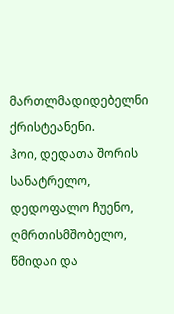მართლმადიდებელნი ქრისტეანენი.
ჰოი, დედათა შორის სანატრელო, დედოფალო ჩუენო, ღმრთისმშობელო, წმიდაი და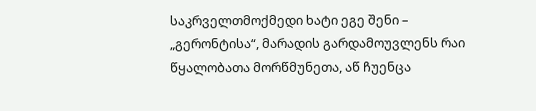საკრველთმოქმედი ხატი ეგე შენი – „გერონტისა“, მარადის გარდამოუვლენს რაი წყალობათა მორწმუნეთა, აწ ჩუენცა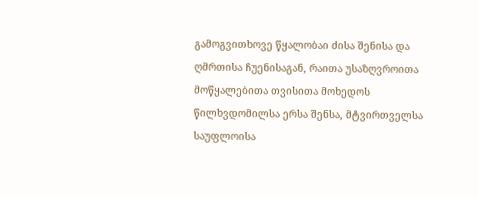გამოგვითხოვე წყალობაი ძისა შენისა და ღმრთისა ჩუენისაგან, რაითა უსაზღვროითა მოწყალებითა თვისითა მოხედოს წილხვდომილსა ერსა შენსა, მტვირთველსა საუფლოისა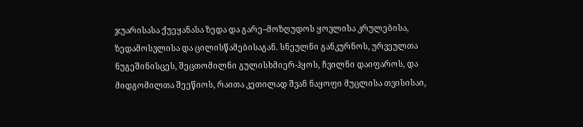ჯუარისასა ქუეყანასა ზედა და გარე–მოზღუდოს ყოვლისა კრულებისა, ზედამოსვლისა და ცილისწამებისაგან. სნეულნი განკურნოს, ურვეულთა ნუგეშინისცეს, შეცთომილნი გულისხმიერ-ჰყოს, ჩვილნი დაიფაროს, და მიდგომილთა შეეწიოს, რაითა კეთილად შვან ნაყოფი მუცლისა თვისისაი,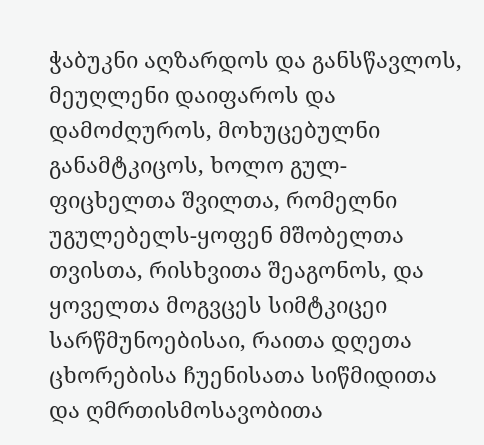ჭაბუკნი აღზარდოს და განსწავლოს, მეუღლენი დაიფაროს და დამოძღუროს, მოხუცებულნი განამტკიცოს, ხოლო გულ-ფიცხელთა შვილთა, რომელნი უგულებელს-ყოფენ მშობელთა თვისთა, რისხვითა შეაგონოს, და ყოველთა მოგვცეს სიმტკიცეი სარწმუნოებისაი, რაითა დღეთა ცხორებისა ჩუენისათა სიწმიდითა და ღმრთისმოსავობითა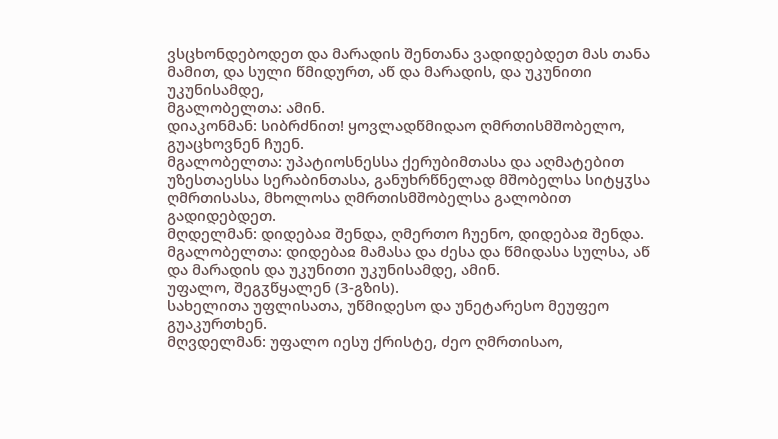ვსცხონდებოდეთ და მარადის შენთანა ვადიდებდეთ მას თანა მამით, და სული წმიდურთ, აწ და მარადის, და უკუნითი უკუნისამდე,
მგალობელთა: ამინ.
დიაკონმან: სიბრძნით! ყოვლადწმიდაო ღმრთისმშობელო, გუაცხოვნენ ჩუენ.
მგალობელთა: უპატიოსნესსა ქერუბიმთასა და აღმატებით უზესთაესსა სერაბინთასა, განუხრწნელად მშობელსა სიტყჳსა ღმრთისასა, მხოლოსა ღმრთისმშობელსა გალობით გადიდებდეთ.
მღდელმან: დიდებაჲ შენდა, ღმერთო ჩუენო, დიდებაჲ შენდა.
მგალობელთა: დიდებაჲ მამასა და ძესა და წმიდასა სულსა, აწ და მარადის და უკუნითი უკუნისამდე, ამინ.
უფალო, შეგჳწყალენ (3-გზის).
სახელითა უფლისათა, უწმიდესო და უნეტარესო მეუფეო გუაკურთხენ.
მღვდელმან: უფალო იესუ ქრისტე, ძეო ღმრთისაო,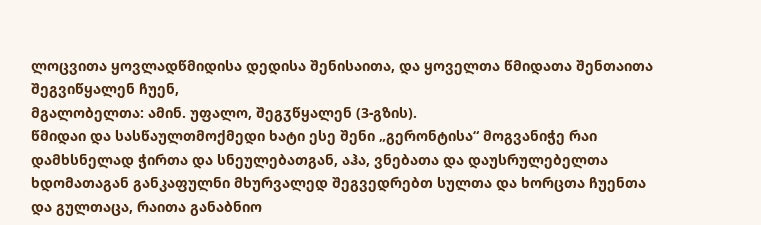ლოცვითა ყოვლადწმიდისა დედისა შენისაითა, და ყოველთა წმიდათა შენთაითა შეგვიწყალენ ჩუენ,
მგალობელთა: ამინ. უფალო, შეგჳწყალენ (3-გზის).
წმიდაი და სასწაულთმოქმედი ხატი ესე შენი „გერონტისა“ მოგვანიჭე რაი დამხსნელად ჭირთა და სნეულებათგან, აჰა, ვნებათა და დაუსრულებელთა ხდომათაგან განკაფულნი მხურვალედ შეგვედრებთ სულთა და ხორცთა ჩუენთა და გულთაცა, რაითა განაბნიო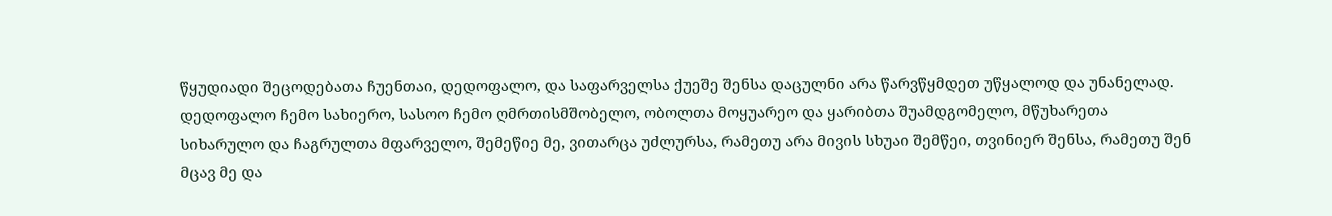წყუდიადი შეცოდებათა ჩუენთაი, დედოფალო, და საფარველსა ქუეშე შენსა დაცულნი არა წარვწყმდეთ უწყალოდ და უნანელად.
დედოფალო ჩემო სახიერო, სასოო ჩემო ღმრთისმშობელო, ობოლთა მოყუარეო და ყარიბთა შუამდგომელო, მწუხარეთა სიხარულო და ჩაგრულთა მფარველო, შემეწიე მე, ვითარცა უძლურსა, რამეთუ არა მივის სხუაი შემწეი, თვინიერ შენსა, რამეთუ შენ მცავ მე და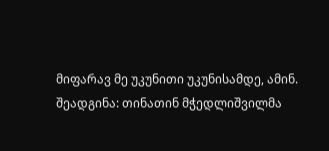მიფარავ მე უკუნითი უკუნისამდე, ამინ.
შეადგინა: თინათინ მჭედლიშვილმა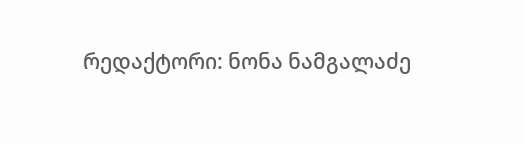რედაქტორი: ნონა ნამგალაძე